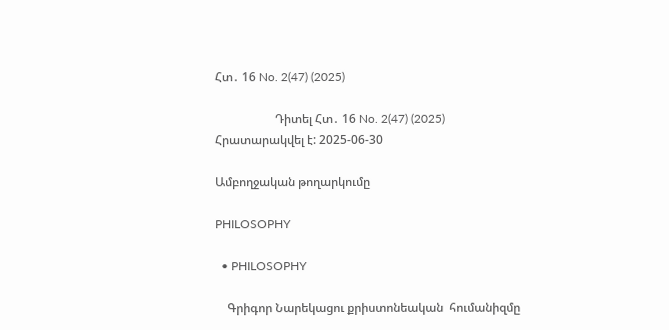Հտ․ 16 No. 2(47) (2025)

                    Դիտել Հտ․ 16 No. 2(47) (2025)
Հրատարակվել է: 2025-06-30

Ամբողջական թողարկումը

PHILOSOPHY

  • PHILOSOPHY

    Գրիգոր Նարեկացու քրիստոնեական  հումանիզմը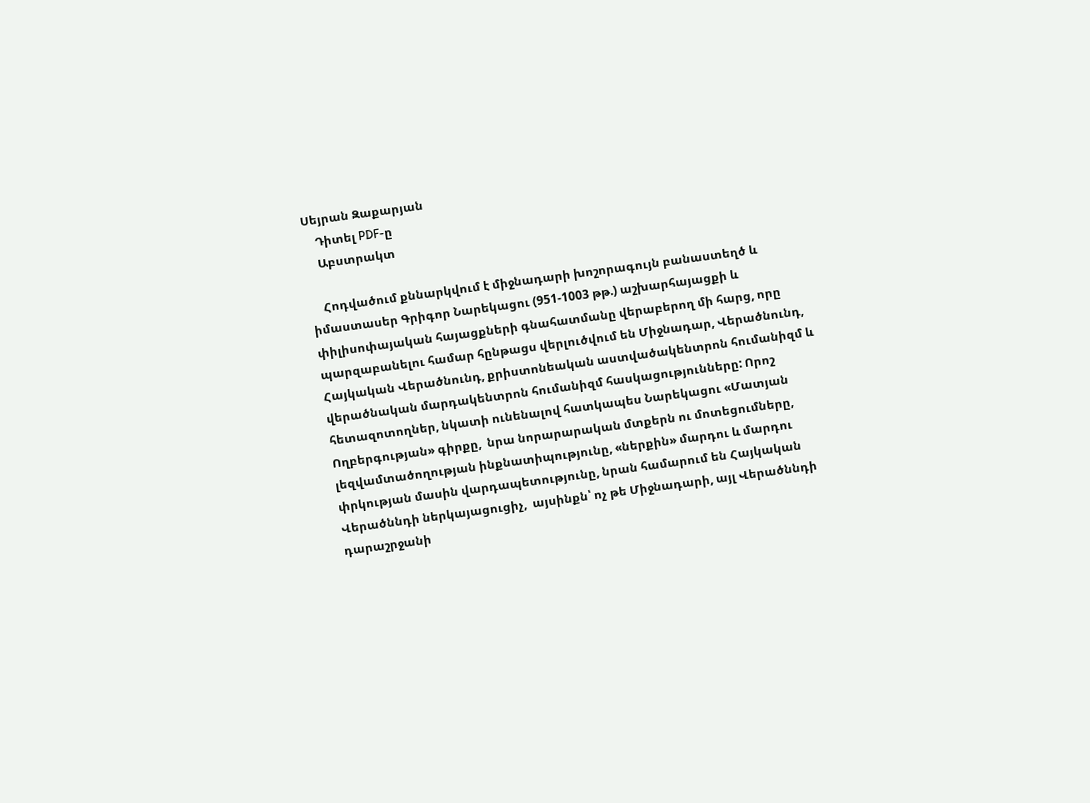Սեյրան Զաքարյան
    Դիտել PDF-ը
    Աբստրակտ

    Հոդվածում քննարկվում է միջնադարի խոշորագույն բանաստեղծ և իմաստասեր Գրիգոր Նարեկացու (951-1003 թթ.) աշխարհայացքի և փիլիսոփայական հայացքների գնահատմանը վերաբերող մի հարց, որը պարզաբանելու համար հընթացս վերլուծվում են Միջնադար, Վերածնունդ, Հայկական Վերածնունդ, քրիստոնեական աստվածակենտրոն հումանիզմ և վերածնական մարդակենտրոն հումանիզմ հասկացությունները: Որոշ հետազոտողներ, նկատի ունենալով հատկապես Նարեկացու «Մատյան Ողբերգության» գիրքը,  նրա նորարարական մտքերն ու մոտեցումները, լեզվամտածողության ինքնատիպությունը, «ներքին» մարդու և մարդու փրկության մասին վարդապետությունը, նրան համարում են Հայկական Վերածննդի ներկայացուցիչ,  այսինքն՝ ոչ թե Միջնադարի, այլ Վերածննդի դարաշրջանի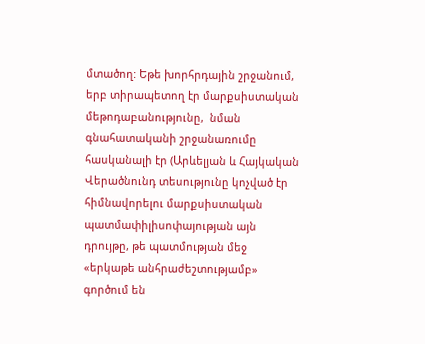մտածող: Եթե խորհրդային շրջանում, երբ տիրապետող էր մարքսիստական մեթոդաբանությունը,  նման գնահատականի շրջանառումը հասկանալի էր (Արևելյան և Հայկական Վերածնունդ տեսությունը կոչված էր հիմնավորելու մարքսիստական պատմափիլիսոփայության այն դրույթը, թե պատմության մեջ «երկաթե անհրաժեշտությամբ» գործում են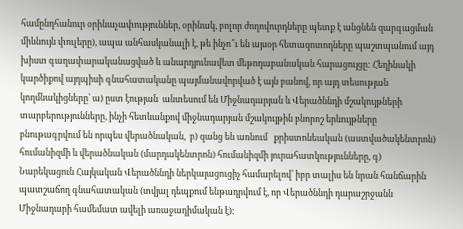համընդհանուր օրինաչափություններ, օրինակ, բոլոր ժողովուրդները պետք է անցնեն զարգացման միևնույն փուլերը), ապա անհասկանալի է, թե ինչո՞ւ են այսօր հետազոտողները պաշտպանում այդ խիստ գաղափարականացված և անարդյունավետ մեթոդաբանական հարացույցը: Հեղինակի կարծիքով այդպիսի գնահատականը պայմանավորված է այն բանով, որ այդ տեսության կողմնակիցները՝ ա) ըստ էության  անտեսում են Միջնադարյան և Վերածննդի մշակույթների տարբերությունները, ինչի հետևանքով միջնադարյան մշակույթին բնորոշ երևույթները բնութագրվում են որպես վերածնական,  բ) զանց են առնում   քրիստոնեական (աստվածակենտրոն) հումանիզմի և վերածնական (մարդակենտրոն) հումանիզմի յուրահատկությունները, գ) Նարեկացուն Հայկական Վերածննդի ներկայացուցիչ համարելով՝ իբր տալիս են նրան հանճարին պատշաճող գնահատական (տվյալ դեպքում ենթադրվում է, որ Վերածննդի դարաշրջանն Միջնադարի համեմատ ավելի առաջադիմական է):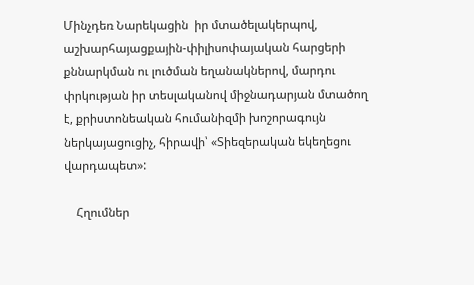Մինչդեռ Նարեկացին  իր մտածելակերպով, աշխարհայացքային-փիլիսոփայական հարցերի քննարկման ու լուծման եղանակներով, մարդու փրկության իր տեսլականով միջնադարյան մտածող է, քրիստոնեական հումանիզմի խոշորագույն ներկայացուցիչ, հիրավի՝ «Տիեզերական եկեղեցու վարդապետ»:

    Հղումներ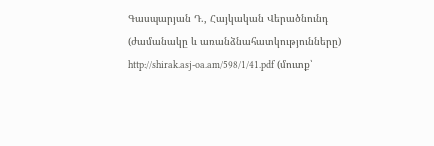Գասպարյան Դ., Հայկական Վերածնունդ (ժամանակը և առանձնահատկությունները) http://shirak.asj-oa.am/598/1/41.pdf (մուտք՝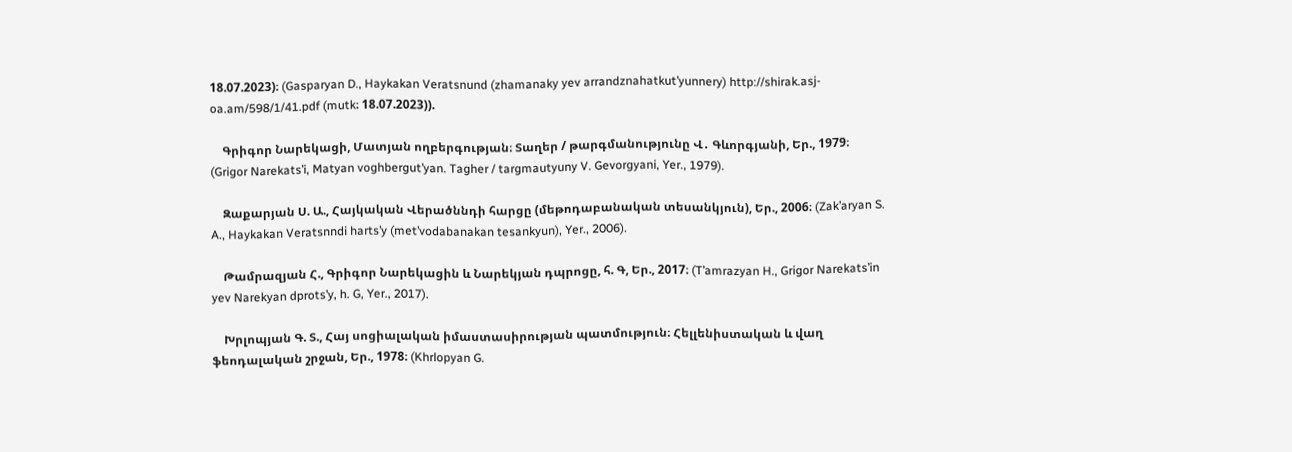18.07.2023)։ (Gasparyan D., Haykakan Veratsnund (zhamanaky yev arrandznahatkut’yunnery) http://shirak.asj-oa.am/598/1/41.pdf (mutk։ 18.07.2023)).

    Գրիգոր Նարեկացի, Մատյան ողբերգության։ Տաղեր / թարգմանությունը Վ․ Գևորգյանի, Եր., 1979։ (Grigor Narekats’i, Matyan voghbergut’yan. Tagher / targmautyuny V. Gevorgyani, Yer., 1979).

    Զաքարյան Ս. Ա., Հայկական Վերածննդի հարցը (մեթոդաբանական տեսանկյուն), Եր., 2006։ (Zak’aryan S. A., Haykakan Veratsnndi harts’y (met’vodabanakan tesankyun), Yer., 2006).

    Թամրազյան Հ., Գրիգոր Նարեկացին և Նարեկյան դպրոցը, հ. Գ, Եր., 2017։ (T’amrazyan H., Grigor Narekats’in yev Narekyan dprots’y, h. G, Yer., 2017).

    Խրլոպյան Գ. Տ., Հայ սոցիալական իմաստասիրության պատմություն։ Հելլենիստական և վաղ ֆեոդալական շրջան, Եր., 1978։ (Khrlopyan G.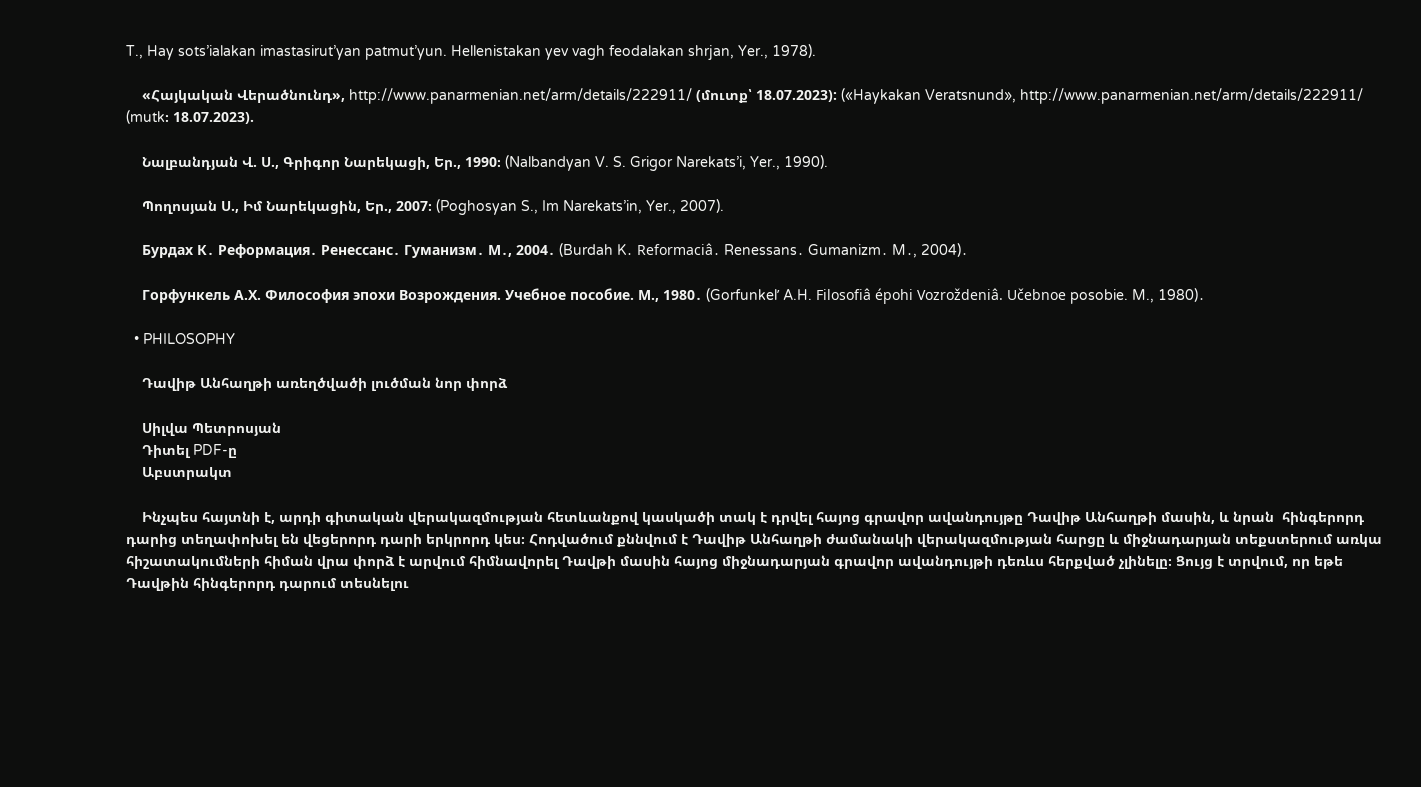T., Hay sots’ialakan imastasirut’yan patmut’yun. Hellenistakan yev vagh feodalakan shrjan, Yer., 1978).

    «Հայկական Վերածնունդ», http://www.panarmenian.net/arm/details/222911/ (մուտք՝ 18.07.2023): («Haykakan Veratsnund», http://www.panarmenian.net/arm/details/222911/ (mutk։ 18.07.2023).

    Նալբանդյան Վ. Ս., Գրիգոր Նարեկացի, Եր., 1990։ (Nalbandyan V. S. Grigor Narekats’i, Yer., 1990).

    Պողոսյան Ս., Իմ Նարեկացին, Եր., 2007։ (Poghosyan S., Im Narekats’in, Yer., 2007).

    Бурдах К․ Реформация․ Ренессанс․ Гуманизм․ М․, 2004․ (Burdah K․ Reformaciâ․ Renessans․ Gumanizm․ M․, 2004)․

    Горфункель А.Х. Философия эпохи Возрождения. Учебное пособие. М., 1980․ (Gorfunkelʹ A.H. Filosofiâ épohi Vozroždeniâ. Učebnoe posobie. M., 1980)․

  • PHILOSOPHY

    Դավիթ Անհաղթի առեղծվածի լուծման նոր փորձ

    Սիլվա Պետրոսյան
    Դիտել PDF-ը
    Աբստրակտ

    Ինչպես հայտնի է, արդի գիտական վերակազմության հետևանքով կասկածի տակ է դրվել հայոց գրավոր ավանդույթը Դավիթ Անհաղթի մասին, և նրան  հինգերորդ դարից տեղափոխել են վեցերորդ դարի երկրորդ կես։ Հոդվածում քննվում է Դավիթ Անհաղթի ժամանակի վերակազմության հարցը և միջնադարյան տեքստերում առկա հիշատակումների հիման վրա փորձ է արվում հիմնավորել Դավթի մասին հայոց միջնադարյան գրավոր ավանդույթի դեռևս հերքված չլինելը։ Ցույց է տրվում, որ եթե Դավթին հինգերորդ դարում տեսնելու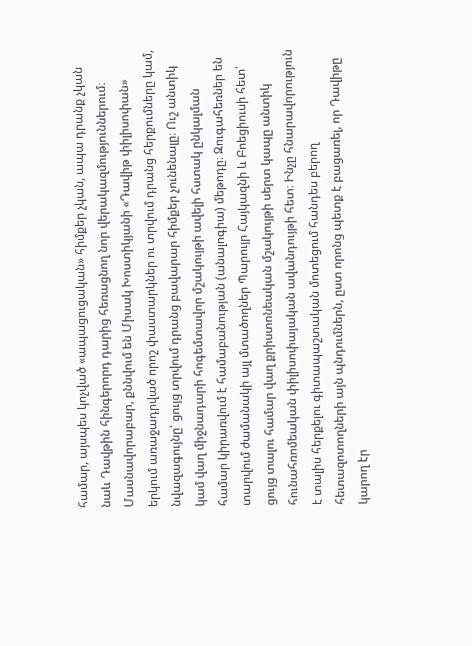համար, այսպես կոչված «ապացուցական» հիմքեր չկան, ապա դրանք չկան նաև Դավթին հինգերորդ դարից հեռացնող նոր վերակազմություններում։ Մասնավորաբար, քննվում են Միսակ Խոստիկյանի «Դավիթ փիլիսոփան» երկում առաջադրված որոշ փաստարկներ ու տրվում դրանց հերքումները կամ, նվազագույնը՝ ցույց տրվում դրանց բավարար հիմքեր չունենալը։ Ուշ անտիկ կամ վաղ միջնադարի հոգեմտավոր մշակույթի ավելի հստակ ընկալման համար կիրառվում է համաբանության (անալոգիա) մեթոդը։ Զուգահեռներ են տարվում ժամանակի այլ մտածողներ Պարույր Հայկազնի և Բոեցիուսի հետ՝ ցույց տալու համար վաղ քրիստոնեական մշակույթի սերտ կապը անտիկ հունահռոմեական փիլիսոփայական ավանդույթի հետ։ Ինչը հնարավորություն է տալիս հերքելու գիտապաշտական մոտեցում հանդես բերող հետազոտողների այն պնդումներն, ըստ որոնց պետք է բացառել, որ Դավիթը կարող էր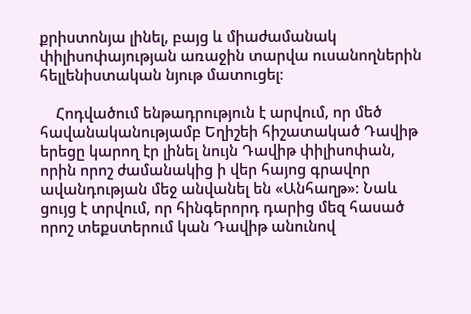քրիստոնյա լինել, բայց և միաժամանակ փիլիսոփայության առաջին տարվա ուսանողներին հելլենիստական նյութ մատուցել։

    Հոդվածում ենթադրություն է արվում, որ մեծ հավանականությամբ Եղիշեի հիշատակած Դավիթ երեցը կարող էր լինել նույն Դավիթ փիլիսոփան, որին որոշ ժամանակից ի վեր հայոց գրավոր ավանդության մեջ անվանել են «Անհաղթ»։ Նաև ցույց է տրվում, որ հինգերորդ դարից մեզ հասած որոշ տեքստերում կան Դավիթ անունով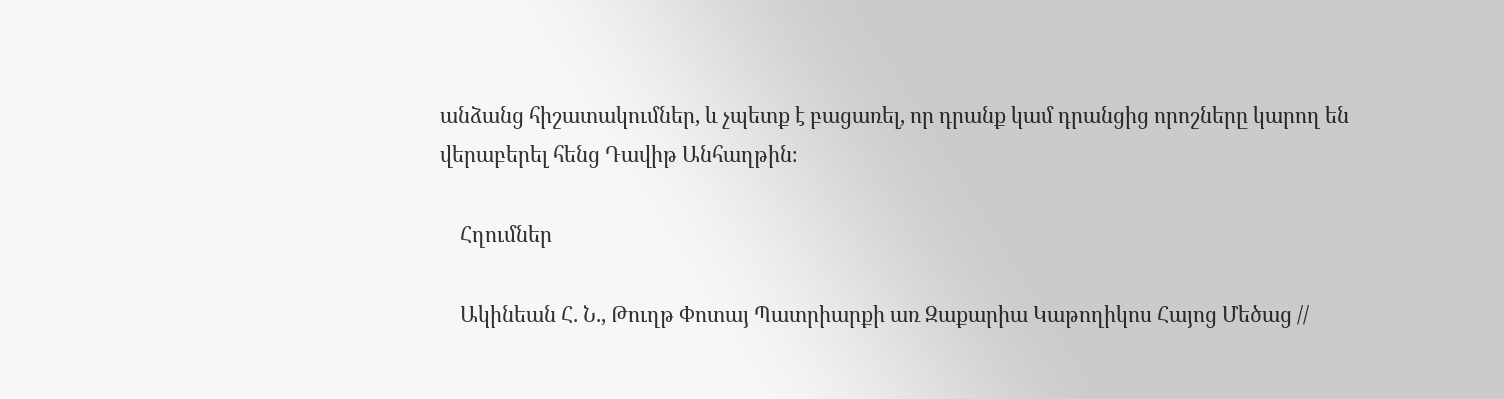անձանց հիշատակումներ, և չպետք է բացառել, որ դրանք կամ դրանցից որոշները կարող են վերաբերել հենց Դավիթ Անհաղթին։

    Հղումներ

    Ակինեան Հ. Ն., Թուղթ Փոտայ Պատրիարքի առ Զաքարիա Կաթողիկոս Հայոց Մեծաց //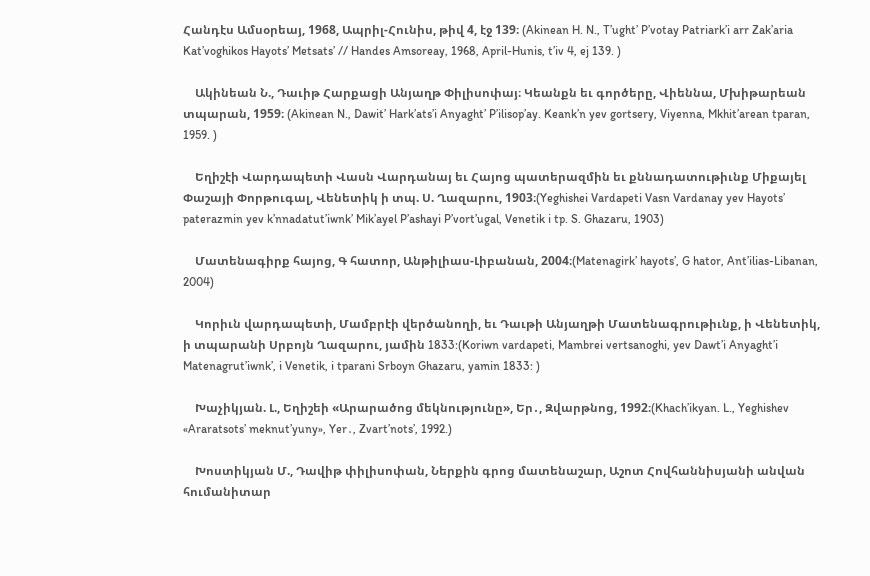Հանդէս Ամսօրեայ, 1968, Ապրիլ-Հունիս, թիվ 4, էջ 139։ (Akinean H. N., T’ught’ P’votay Patriark’i arr Zak’aria Kat’voghikos Hayots’ Metsats’ // Handes Amsoreay, 1968, April-Hunis, t’iv 4, ej 139. )

    Ակինեան Ն., Դաւիթ Հարքացի Անյաղթ Փիլիսոփայ։ Կեանքն եւ գործերը, Վիեննա, Մխիթարեան տպարան, 1959։ (Akinean N., Dawit’ Hark’ats’i Anyaght’ P’ilisop’ay. Keank’n yev gortsery, Viyenna, Mkhit’arean tparan, 1959. )

    Եղիշէի Վարդապետի Վասն Վարդանայ եւ Հայոց պատերազմին եւ քննադատութիւնք Միքայել Փաշայի Փորթուգալ, Վենետիկ ի տպ. Ս. Ղազարու, 1903։(Yeghishei Vardapeti Vasn Vardanay yev Hayots’ paterazmin yev k’nnadatut’iwnk’ Mik’ayel P’ashayi P’vort’ugal, Venetik i tp. S. Ghazaru, 1903)

    Մատենագիրք հայոց, Գ հատոր, Անթիլիաս-Լիբանան, 2004։(Matenagirk’ hayots’, G hator, Ant’ilias-Libanan, 2004)

    Կորիւն վարդապետի, Մամբրէի վերծանողի, եւ Դաւթի Անյաղթի Մատենագրութիւնք, ի Վենետիկ, ի տպարանի Սրբոյն Ղազարու, յամին 1833:(Koriwn vardapeti, Mambrei vertsanoghi, yev Dawt’i Anyaght’i Matenagrut’iwnk’, i Venetik, i tparani Srboyn Ghazaru, yamin 1833: )

    Խաչիկյան. Լ., Եղիշեի «Արարածոց մեկնությունը», Եր․, Զվարթնոց, 1992։(Khach’ikyan. L., Yeghishev «Araratsots’ meknut’yuny», Yer․, Zvart’nots’, 1992.)

    Խոստիկյան Մ., Դավիթ փիլիսոփան, Ներքին գրոց մատենաշար, Աշոտ Հովհաննիսյանի անվան հումանիտար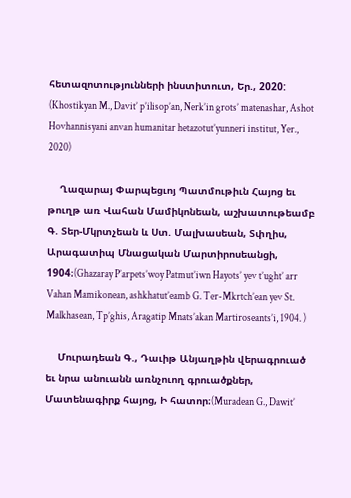հետազոտությունների ինստիտուտ, Եր., 2020: (Khostikyan M., Davit’ p’ilisop’an, Nerk’in grots’ matenashar, Ashot Hovhannisyani anvan humanitar hetazotut’yunneri institut, Yer., 2020)

    Ղազարայ Փարպեցւոյ Պատմութիւն Հայոց եւ թուղթ առ Վահան Մամիկոնեան, աշխատութեամբ Գ. Տեր-Մկրտչեան և Ստ. Մալխասեան, Տփղիս, Արագատիպ Մնացական Մարտիրոսեանցի, 1904։(Ghazaray P’arpets’woy Patmut’iwn Hayots’ yev t’ught’ arr Vahan Mamikonean, ashkhatut’eamb G. Ter-Mkrtch’ean yev St. Malkhasean, Tp’ghis, Aragatip Mnats’akan Martiroseants’i, 1904. )

    Մուրադեան Գ., Դաւիթ Անյաղթին վերագրուած եւ նրա անուանն առնչուող գրուածքներ, Մատենագիրք հայոց, Ի հատոր։(Muradean G., Dawit’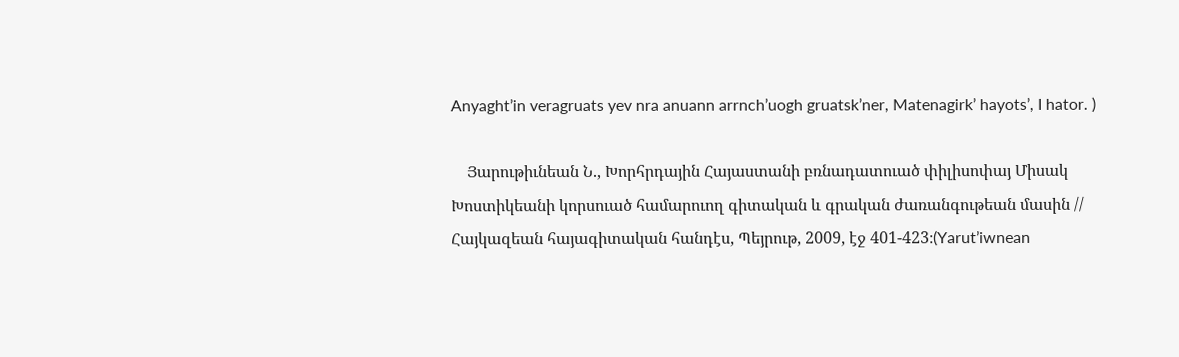Anyaght’in veragruats yev nra anuann arrnch’uogh gruatsk’ner, Matenagirk’ hayots’, I hator. )

    Յարութիւնեան Ն., Խորհրդային Հայաստանի բռնադատուած փիլիսոփայ Միսակ Խոստիկեանի կորսուած համարուող գիտական և գրական ժառանգութեան մասին // Հայկազեան հայագիտական հանդէս, Պեյրութ, 2009, էջ 401-423։(Yarut’iwnean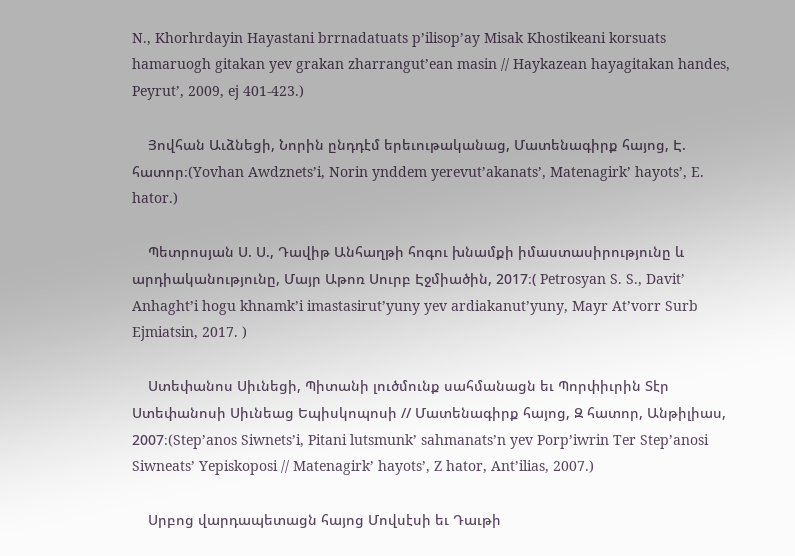N., Khorhrdayin Hayastani brrnadatuats p’ilisop’ay Misak Khostikeani korsuats hamaruogh gitakan yev grakan zharrangut’ean masin // Haykazean hayagitakan handes, Peyrut’, 2009, ej 401-423.)

    Յովհան Աւձնեցի, Նորին ընդդէմ երեւութականաց, Մատենագիրք հայոց, Է. հատոր։(Yovhan Awdznets’i, Norin ynddem yerevut’akanats’, Matenagirk’ hayots’, E. hator.)

    Պետրոսյան Ս. Ս., Դավիթ Անհաղթի հոգու խնամքի իմաստասիրությունը և արդիականությունը, Մայր Աթոռ Սուրբ Էջմիածին, 2017։( Petrosyan S. S., Davit’ Anhaght’i hogu khnamk’i imastasirut’yuny yev ardiakanut’yuny, Mayr At’vorr Surb Ejmiatsin, 2017. )

    Ստեփանոս Սիւնեցի, Պիտանի լուծմունք սահմանացն եւ Պորփիւրին Տէր Ստեփանոսի Սիւնեաց Եպիսկոպոսի // Մատենագիրք հայոց, Զ հատոր, Անթիլիաս, 2007։(Step’anos Siwnets’i, Pitani lutsmunk’ sahmanats’n yev Porp’iwrin Ter Step’anosi Siwneats’ Yepiskoposi // Matenagirk’ hayots’, Z hator, Ant’ilias, 2007.)

    Սրբոց վարդապետացն հայոց Մովսէսի եւ Դաւթի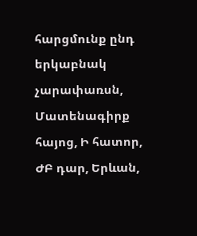հարցմունք ընդ երկաբնակ չարափառսն, Մատենագիրք հայոց, Ի հատոր, ԺԲ դար, Երևան,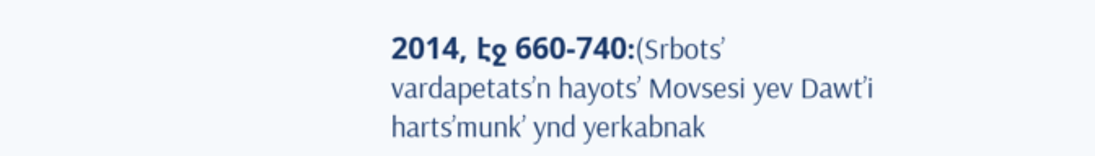2014, էջ 660-740։(Srbots’ vardapetats’n hayots’ Movsesi yev Dawt’i harts’munk’ ynd yerkabnak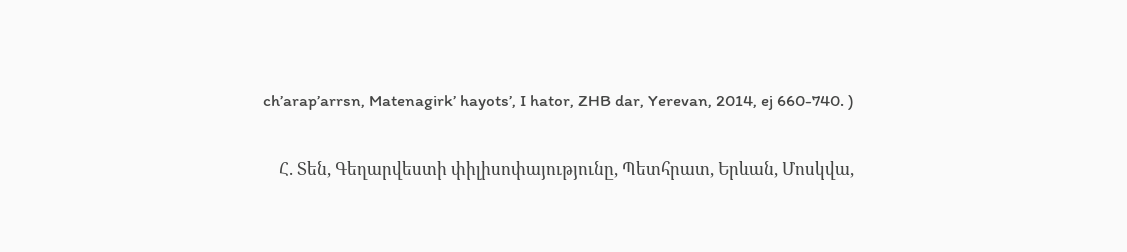ch’arap’arrsn, Matenagirk’ hayots’, I hator, ZHB dar, Yerevan, 2014, ej 660-740. )

    Հ. Տեն, Գեղարվեստի փիլիսոփայությունը, Պետհրատ, Երևան, Մոսկվա,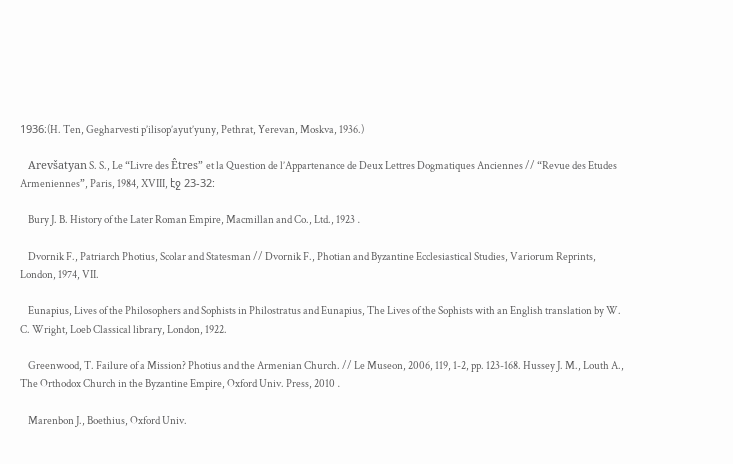1936։(H. Ten, Gegharvesti p’ilisop’ayut’yuny, Pethrat, Yerevan, Moskva, 1936.)

    Arevšatyan S. S., Le “Livre des Êtres” et la Question de l’Appartenance de Deux Lettres Dogmatiques Anciennes // “Revue des Etudes Armeniennes”, Paris, 1984, XVIII, էջ 23-32:

    Bury J. B. History of the Later Roman Empire, Macmillan and Co., Ltd., 1923․

    Dvornik F., Patriarch Photius, Scolar and Statesman // Dvornik F., Photian and Byzantine Ecclesiastical Studies, Variorum Reprints, London, 1974, VII.

    Eunapius, Lives of the Philosophers and Sophists in Philostratus and Eunapius, The Lives of the Sophists with an English translation by W. C. Wright, Loeb Classical library, London, 1922.

    Greenwood, T. Failure of a Mission? Photius and the Armenian Church. // Le Museon, 2006, 119, 1-2, pp. 123-168. Hussey J. M., Louth A., The Orthodox Church in the Byzantine Empire, Oxford Univ. Press, 2010․

    Marenbon J., Boethius, Oxford Univ.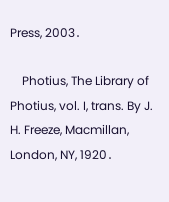Press, 2003․

    Photius, The Library of Photius, vol. I, trans. By J. H. Freeze, Macmillan, London, NY, 1920․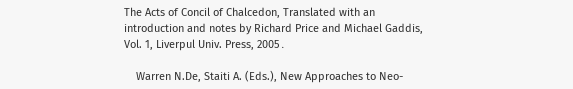The Acts of Concil of Chalcedon, Translated with an introduction and notes by Richard Price and Michael Gaddis, Vol. 1, Liverpul Univ. Press, 2005․

    Warren N.De, Staiti A. (Eds.), New Approaches to Neo-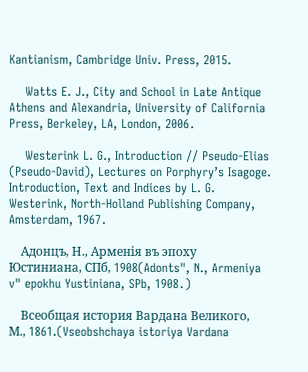Kantianism, Cambridge Univ. Press, 2015.

    Watts E. J., City and School in Late Antique Athens and Alexandria, University of California Press, Berkeley, LA, London, 2006․

    Westerink L. G., Introduction // Pseudo-Elias (Pseudo-David), Lectures on Porphyry’s Isagoge. Introduction, Text and Indices by L. G. Westerink, North-Holland Publishing Company, Amsterdam, 1967․

    Адонцъ, Н., Арменiя въ эпоху Юстиниана, СПб, 1908(Adonts", N., Armeniya v" epokhu Yustiniana, SPb, 1908․)

    Всеобщая история Вардана Великого, М., 1861.(Vseobshchaya istoriya Vardana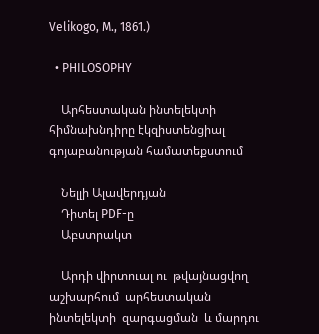Velikogo, M., 1861.)

  • PHILOSOPHY

    Արհեստական ինտելեկտի հիմնախնդիրը էկզիստենցիալ գոյաբանության համատեքստում

    Նելլի Ալավերդյան
    Դիտել PDF-ը
    Աբստրակտ

    Արդի վիրտուալ ու  թվայնացվող աշխարհում  արհեստական ինտելեկտի  զարգացման  և մարդու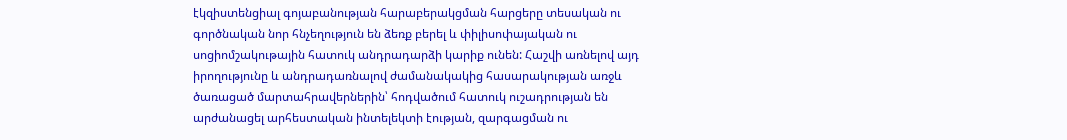էկզիստենցիալ գոյաբանության հարաբերակցման հարցերը տեսական ու գործնական նոր հնչեղություն են ձեռք բերել և փիլիսոփայական ու սոցիոմշակութային հատուկ անդրադարձի կարիք ունեն: Հաշվի առնելով այդ իրողությունը և անդրադառնալով ժամանակակից հասարակության առջև ծառացած մարտահրավերներին՝ հոդվածում հատուկ ուշադրության են արժանացել արհեստական ինտելեկտի էության, զարգացման ու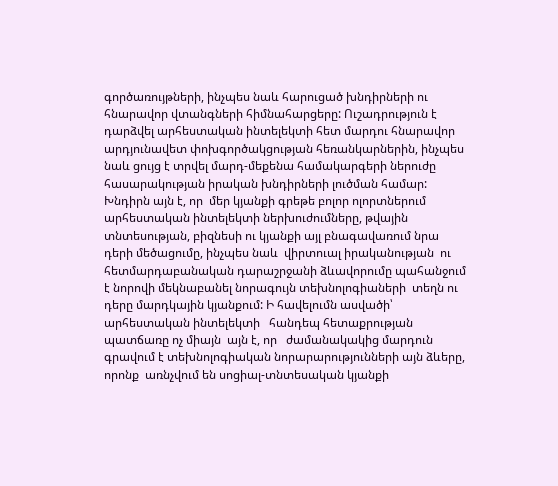գործառույթների, ինչպես նաև հարուցած խնդիրների ու հնարավոր վտանգների հիմնահարցերը: Ուշադրություն է դարձվել արհեստական ինտելեկտի հետ մարդու հնարավոր արդյունավետ փոխգործակցության հեռանկարներին, ինչպես նաև ցույց է տրվել մարդ-մեքենա համակարգերի ներուժը հասարակության իրական խնդիրների լուծման համար: Խնդիրն այն է, որ  մեր կյանքի գրեթե բոլոր ոլորտներում արհեստական ինտելեկտի ներխուժումները, թվային տնտեսության, բիզնեսի ու կյանքի այլ բնագավառում նրա դերի մեծացումը, ինչպես նաև  վիրտուալ իրականության  ու հետմարդաբանական դարաշրջանի ձևավորումը պահանջում է նորովի մեկնաբանել նորագույն տեխնոլոգիաների  տեղն ու դերը մարդկային կյանքում: Ի հավելումն ասվածի՝ արհեստական ինտելեկտի   հանդեպ հետաքրության պատճառը ոչ միայն  այն է, որ   ժամանակակից մարդուն գրավում է տեխնոլոգիական նորարարությունների այն ձևերը, որոնք  առնչվում են սոցիալ-տնտեսական կյանքի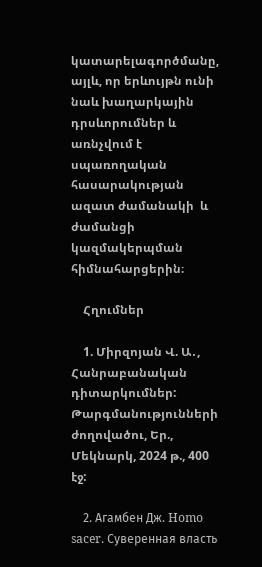կատարելագործմանը, այլև, որ երևույթն ունի նաև խաղարկային դրսևորումներ և առնչվում է  սպառողական հասարակության ազատ ժամանակի  և ժամանցի կազմակերպման հիմնահարցերին։

    Հղումներ

    1. Միրզոյան Վ. Ա․, Հանրաբանական դիտարկումներ: Թարգմանությունների ժողովածու, Եր., Մեկնարկ, 2024 թ., 400 էջ:

    2. Агамбен Дж. Homo sacer. Суверенная власть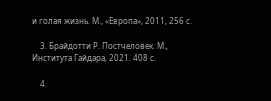и голая жизнь. М., «Европа», 2011, 256 с.

    3. Брайдотти Р. Постчеловек. М., Института Гайдара, 2021. 408 с.

    4.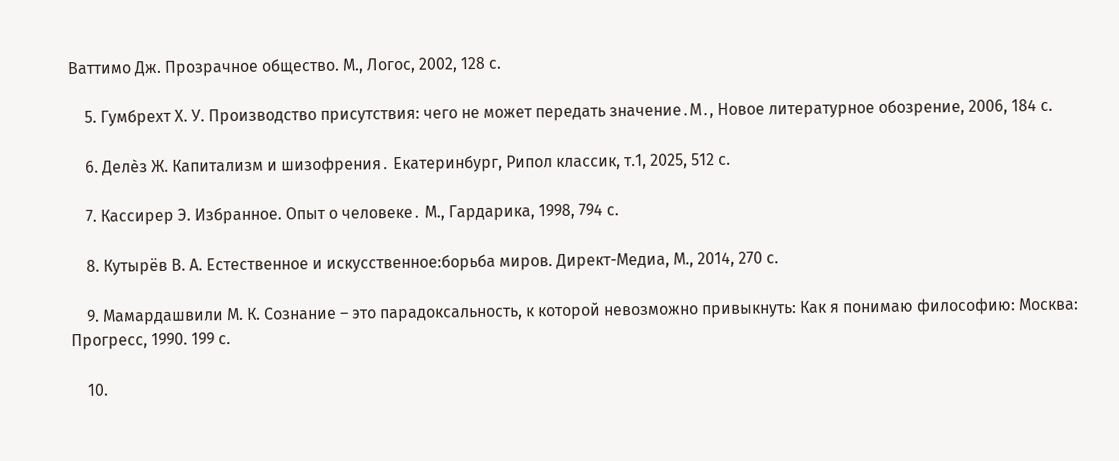Ваттимо Дж. Прозрачное общество. М., Логос, 2002, 128 с.

    5. Гумбрехт Х. У. Производство присутствия: чего не может передать значение․М․, Новое литературное обозрение, 2006, 184 с.

    6. Делѐз Ж. Капитализм и шизофрения․ Екатеринбург, Рипол классик, т.1, 2025, 512 с.

    7. Кассирер Э. Избранное. Опыт о человеке․ М., Гардарика, 1998, 794 с.

    8. Кутырёв В. А. Естественное и искусственное:борьба миров. Директ-Медиа, М., 2014, 270 с.

    9. Мамардашвили М. К. Сознание – это парадоксальность, к которой невозможно привыкнуть: Как я понимаю философию: Москва: Прогресс, 1990. 199 с.

    10.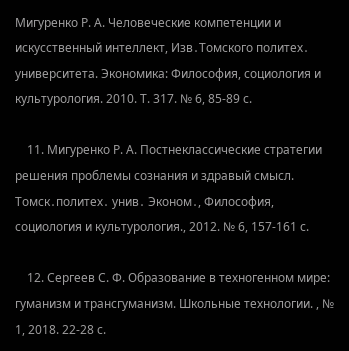Мигуренко Р. А. Человеческие компетенции и искусственный интеллект, Изв․Томского политех․ университета. Экономика: Философия, социология и культурология. 2010. Т. 317. № 6, 85-89 с.

    11. Мигуренко Р. А. Постнеклассические стратегии решения проблемы сознания и здравый смысл. Томск․политех․ унив․ Эконом․, Философия, социология и культурология., 2012. № 6, 157-161 с.

    12. Сергеев С. Ф. Образование в техногенном мире: гуманизм и трансгуманизм. Школьные технологии. , № 1, 2018. 22-28 с.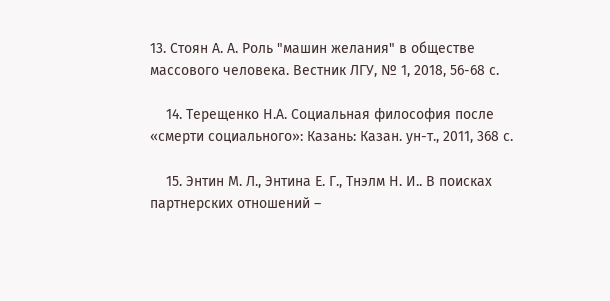13. Стоян А. А. Роль "машин желания" в обществе массового человека. Вестник ЛГУ, № 1, 2018, 56-68 с.

    14. Терещенко Н.А. Социальная философия после «смерти социального»: Казань: Казан. ун-т., 2011, 368 с.

    15. Энтин М. Л., Энтина Е. Г., Тнэлм Н. И.. В поисках партнерских отношений –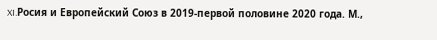XI.Росия и Европейский Союз в 2019-первой половине 2020 года. М.,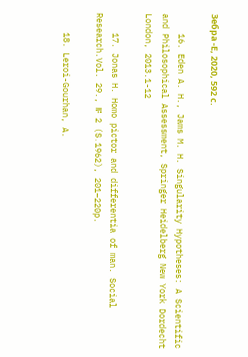Зебра -Е, 2020, 592 с.

    16. Eden A. H., Jams M. H. Singularity Hypotheses: A Scientific and Philosophical Assessment, Springer Heidelberg New York Dordecht London, 2013.1-12

    17. Jonas H. Homo pictor and differentia of man. Social Research.Vol. 29., № 2 (S․1962), 201–220p.

    18. Leroi-Gourhan, A.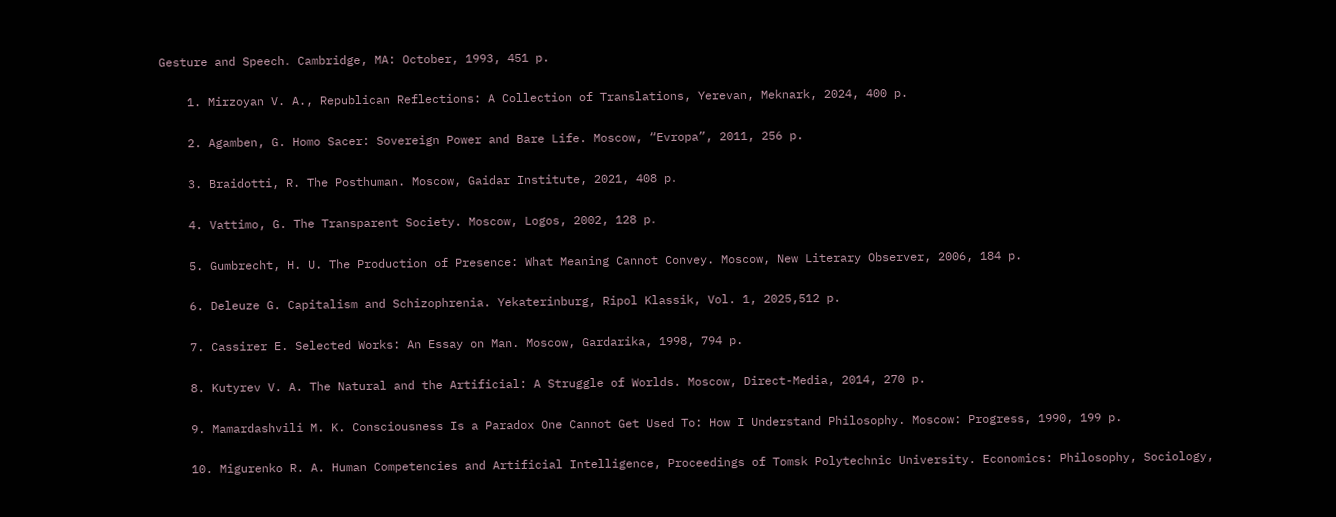Gesture and Speech․ Cambridge, MA: October, 1993, 451 p.

    1. Mirzoyan V. A., Republican Reflections: A Collection of Translations, Yerevan, Meknark, 2024, 400 p.

    2. Agamben, G. Homo Sacer: Sovereign Power and Bare Life. Moscow, “Evropa”, 2011, 256 p.

    3. Braidotti, R. The Posthuman. Moscow, Gaidar Institute, 2021, 408 p․

    4. Vattimo, G. The Transparent Society. Moscow, Logos, 2002, 128 p․

    5. Gumbrecht, H. U. The Production of Presence: What Meaning Cannot Convey. Moscow, New Literary Observer, 2006, 184 p.

    6. Deleuze G. Capitalism and Schizophrenia. Yekaterinburg, Ripol Klassik, Vol. 1, 2025,512 p.

    7. Cassirer E. Selected Works: An Essay on Man. Moscow, Gardarika, 1998, 794 p.

    8. Kutyrev V. A. The Natural and the Artificial: A Struggle of Worlds. Moscow, Direct-Media, 2014, 270 p.

    9. Mamardashvili M. K. Consciousness Is a Paradox One Cannot Get Used To: How I Understand Philosophy. Moscow: Progress, 1990, 199 p.

    10. Migurenko R. A. Human Competencies and Artificial Intelligence, Proceedings of Tomsk Polytechnic University. Economics: Philosophy, Sociology,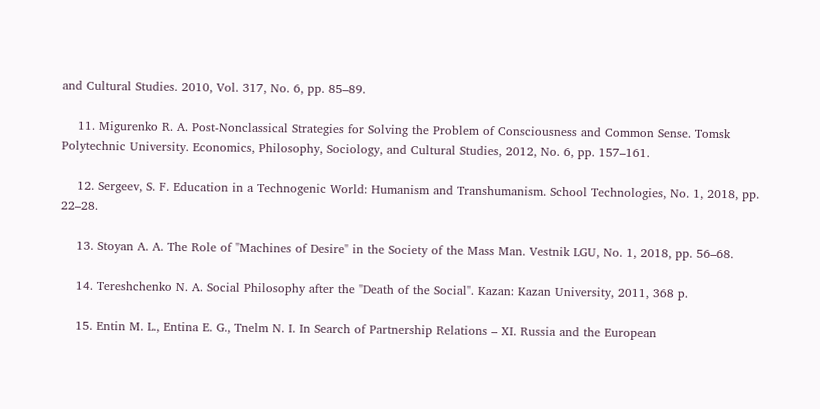and Cultural Studies. 2010, Vol. 317, No. 6, pp. 85–89.

    11. Migurenko R. A. Post-Nonclassical Strategies for Solving the Problem of Consciousness and Common Sense. Tomsk Polytechnic University. Economics, Philosophy, Sociology, and Cultural Studies, 2012, No. 6, pp. 157–161.

    12. Sergeev, S. F. Education in a Technogenic World: Humanism and Transhumanism. School Technologies, No. 1, 2018, pp. 22–28.

    13. Stoyan A. A. The Role of "Machines of Desire" in the Society of the Mass Man. Vestnik LGU, No. 1, 2018, pp. 56–68.

    14. Tereshchenko N. A. Social Philosophy after the "Death of the Social". Kazan: Kazan University, 2011, 368 p.

    15. Entin M. L., Entina E. G., Tnelm N. I. In Search of Partnership Relations – XI. Russia and the European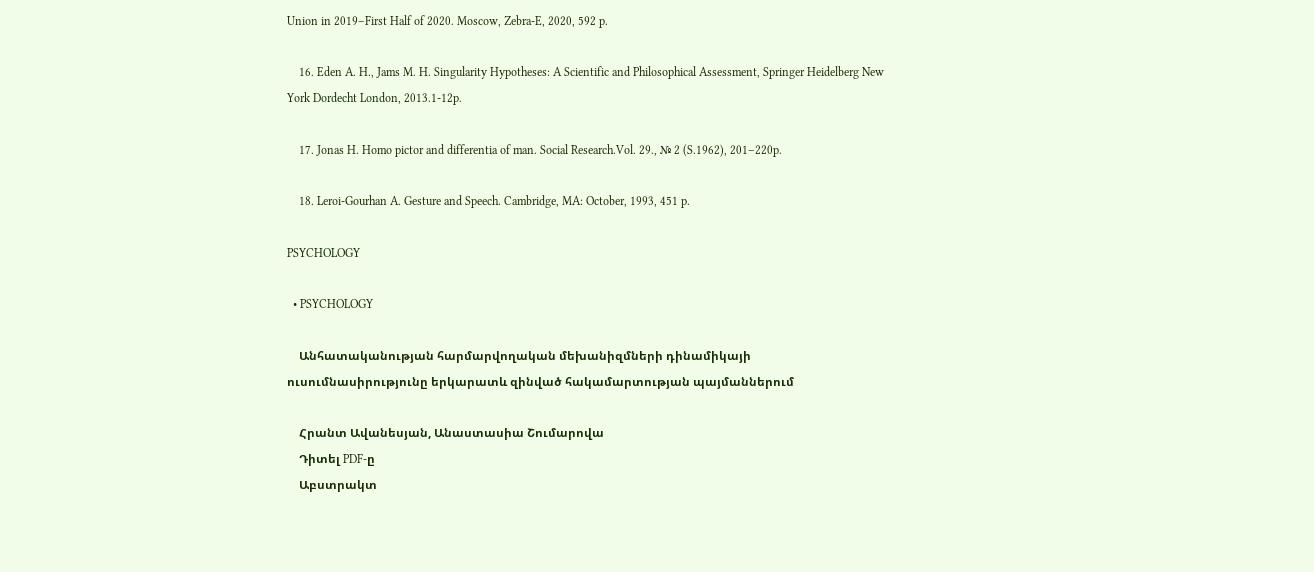Union in 2019–First Half of 2020. Moscow, Zebra-E, 2020, 592 p.

    16. Eden A. H., Jams M. H. Singularity Hypotheses: A Scientific and Philosophical Assessment, Springer Heidelberg New York Dordecht London, 2013.1-12p.

    17. Jonas H. Homo pictor and differentia of man. Social Research.Vol. 29., № 2 (S․1962), 201–220p.

    18. Leroi-Gourhan A. Gesture and Speech․ Cambridge, MA: October, 1993, 451 p.

PSYCHOLOGY

  • PSYCHOLOGY

    Անհատականության հարմարվողական մեխանիզմների դինամիկայի ուսումնասիրությունը երկարատև զինված հակամարտության պայմաններում

    Հրանտ Ավանեսյան, Անաստասիա Շումարովա
    Դիտել PDF-ը
    Աբստրակտ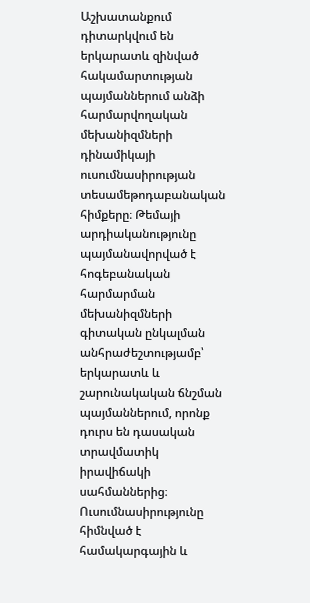Աշխատանքում դիտարկվում են երկարատև զինված հակամարտության պայմաններում անձի հարմարվողական մեխանիզմների դինամիկայի ուսումնասիրության տեսամեթոդաբանական հիմքերը։ Թեմայի արդիականությունը պայմանավորված է հոգեբանական հարմարման մեխանիզմների գիտական ընկալման անհրաժեշտությամբ՝ երկարատև և շարունակական ճնշման պայմաններում, որոնք դուրս են դասական տրավմատիկ իրավիճակի սահմաններից։ Ուսումնասիրությունը հիմնված է համակարգային և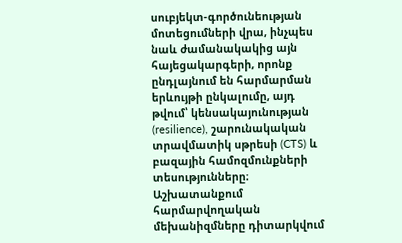սուբյեկտ-գործունեության մոտեցումների վրա, ինչպես նաև ժամանակակից այն հայեցակարգերի, որոնք ընդլայնում են հարմարման երևույթի ընկալումը, այդ թվում՝ կենսակայունության (resilience), շարունակական տրավմատիկ սթրեսի (CTS) և բազային համոզմունքների տեսությունները։ Աշխատանքում հարմարվողական մեխանիզմները դիտարկվում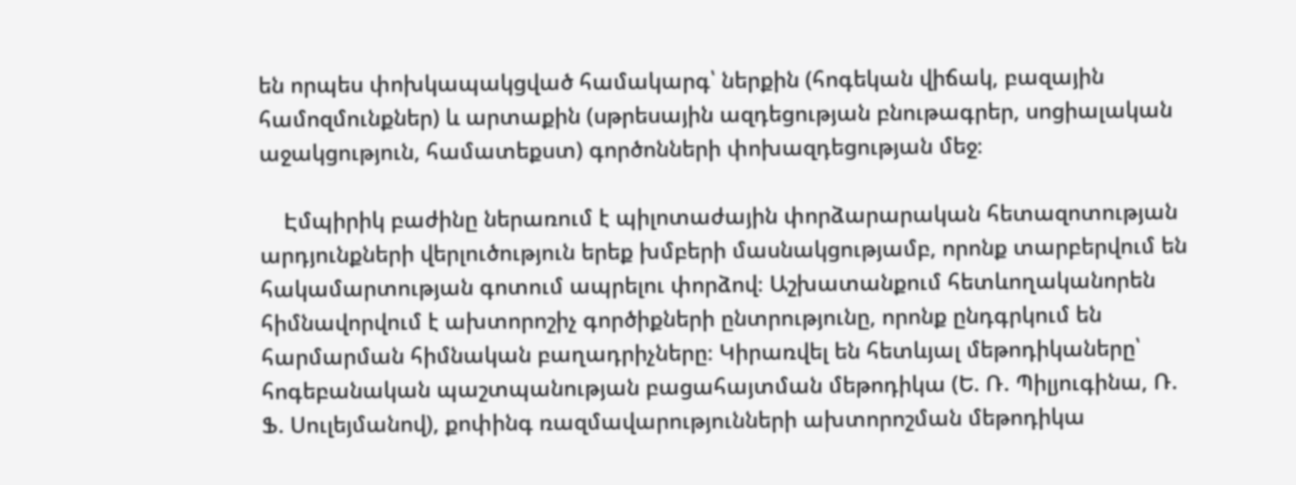են որպես փոխկապակցված համակարգ՝ ներքին (հոգեկան վիճակ, բազային համոզմունքներ) և արտաքին (սթրեսային ազդեցության բնութագրեր, սոցիալական աջակցություն, համատեքստ) գործոնների փոխազդեցության մեջ։

    Էմպիրիկ բաժինը ներառում է պիլոտաժային փորձարարական հետազոտության արդյունքների վերլուծություն երեք խմբերի մասնակցությամբ, որոնք տարբերվում են հակամարտության գոտում ապրելու փորձով։ Աշխատանքում հետևողականորեն հիմնավորվում է ախտորոշիչ գործիքների ընտրությունը, որոնք ընդգրկում են հարմարման հիմնական բաղադրիչները։ Կիրառվել են հետևյալ մեթոդիկաները՝ հոգեբանական պաշտպանության բացահայտման մեթոդիկա (Ե. Ռ. Պիլյուգինա, Ռ. Ֆ. Սուլեյմանով), քոփինգ ռազմավարությունների ախտորոշման մեթոդիկա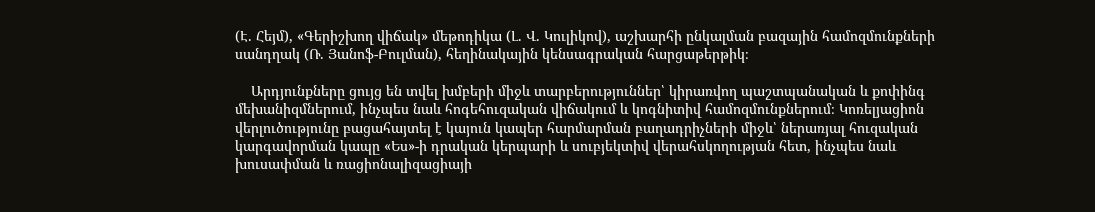(Է. Հեյմ), «Գերիշխող վիճակ» մեթոդիկա (Լ. Վ. Կուլիկով), աշխարհի ընկալման բազային համոզմունքների սանդղակ (Ռ. Յանոֆ-Բուլման), հեղինակային կենսագրական հարցաթերթիկ։

    Արդյունքները ցույց են տվել խմբերի միջև տարբերություններ՝ կիրառվող պաշտպանական և քոփինգ մեխանիզմներում, ինչպես նաև հոգեհուզական վիճակում և կոգնիտիվ համոզմունքներում։ Կոռելյացիոն վերլուծությունը բացահայտել է կայուն կապեր հարմարման բաղադրիչների միջև՝ ներառյալ հուզական կարգավորման կապը «Ես»-ի դրական կերպարի և սուբյեկտիվ վերահսկողության հետ, ինչպես նաև խուսափման և ռացիոնալիզացիայի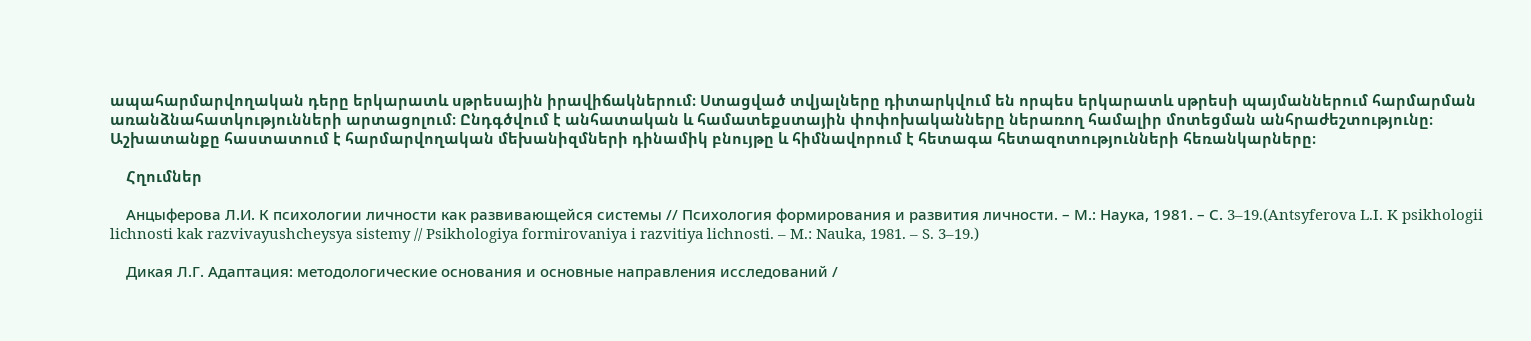ապահարմարվողական դերը երկարատև սթրեսային իրավիճակներում։ Ստացված տվյալները դիտարկվում են որպես երկարատև սթրեսի պայմաններում հարմարման առանձնահատկությունների արտացոլում։ Ընդգծվում է անհատական և համատեքստային փոփոխականները ներառող համալիր մոտեցման անհրաժեշտությունը։ Աշխատանքը հաստատում է հարմարվողական մեխանիզմների դինամիկ բնույթը և հիմնավորում է հետագա հետազոտությունների հեռանկարները։

    Հղումներ

    Анцыферова Л.И. К психологии личности как развивающейся системы // Психология формирования и развития личности. – М.: Наука, 1981. – С. 3–19.(Antsyferova L.I. K psikhologii lichnosti kak razvivayushcheysya sistemy // Psikhologiya formirovaniya i razvitiya lichnosti. – M.: Nauka, 1981. – S. 3–19.)

    Дикая Л.Г. Адаптация: методологические основания и основные направления исследований /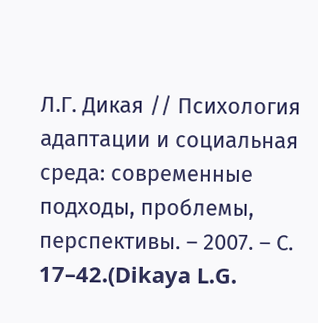Л.Г. Дикая // Психология адаптации и социальная среда: современные подходы, проблемы, перспективы. – 2007. – С. 17–42.(Dikaya L.G.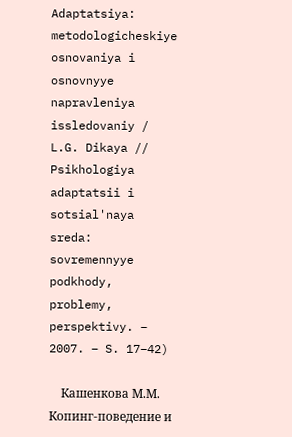Adaptatsiya: metodologicheskiye osnovaniya i osnovnyye napravleniya issledovaniy / L.G. Dikaya // Psikhologiya adaptatsii i sotsial'naya sreda: sovremennyye podkhody, problemy, perspektivy. – 2007. – S. 17–42)

    Кашенкова М.М. Копинг-поведение и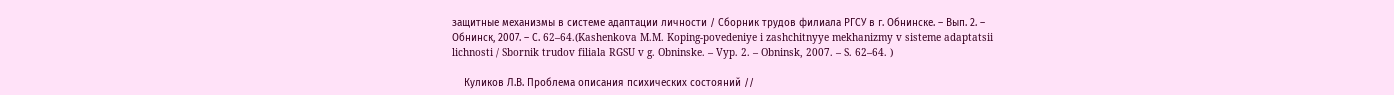защитные механизмы в системе адаптации личности / Сборник трудов филиала РГСУ в г. Обнинске. – Вып. 2. – Обнинск, 2007. – С. 62–64.(Kashenkova M.M. Koping-povedeniye i zashchitnyye mekhanizmy v sisteme adaptatsii lichnosti / Sbornik trudov filiala RGSU v g. Obninske. – Vyp. 2. – Obninsk, 2007. – S. 62–64. )

    Куликов Л.В. Проблема описания психических состояний //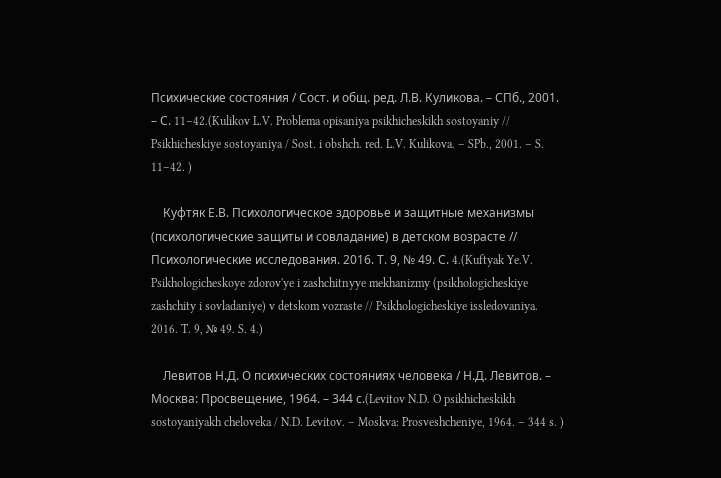Психические состояния / Сост. и общ. ред. Л.В. Куликова. – СПб., 2001. – С. 11–42.(Kulikov L.V. Problema opisaniya psikhicheskikh sostoyaniy // Psikhicheskiye sostoyaniya / Sost. i obshch. red. L.V. Kulikova. – SPb., 2001. – S. 11–42. )

    Куфтяк Е.В. Психологическое здоровье и защитные механизмы (психологические защиты и совладание) в детском возрасте // Психологические исследования. 2016. Т. 9, № 49. С. 4.(Kuftyak Ye.V. Psikhologicheskoye zdorov'ye i zashchitnyye mekhanizmy (psikhologicheskiye zashchity i sovladaniye) v detskom vozraste // Psikhologicheskiye issledovaniya. 2016. T. 9, № 49. S. 4.)

    Левитов Н.Д. О психических состояниях человека / Н.Д. Левитов. – Москва: Просвещение, 1964. – 344 с.(Levitov N.D. O psikhicheskikh sostoyaniyakh cheloveka / N.D. Levitov. – Moskva: Prosveshcheniye, 1964. – 344 s. )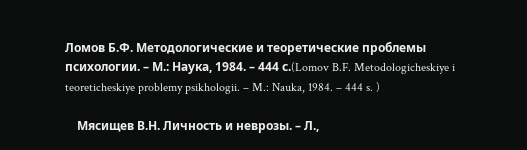Ломов Б.Ф. Методологические и теоретические проблемы психологии. – М.: Наука, 1984. – 444 с.(Lomov B.F. Metodologicheskiye i teoreticheskiye problemy psikhologii. – M.: Nauka, 1984. – 444 s. )

    Мясищев В.Н. Личность и неврозы. – Л.,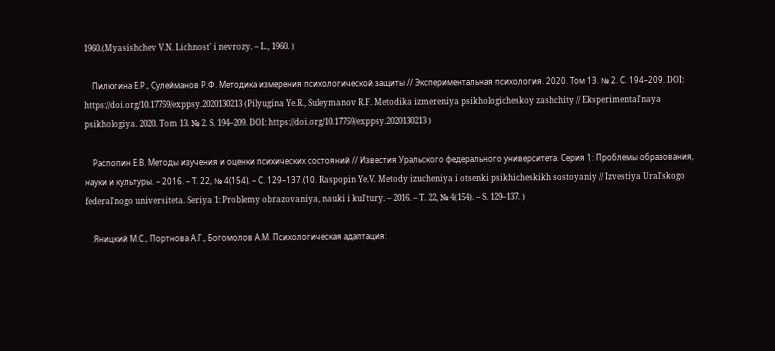1960.(Myasishchev V.N. Lichnost' i nevrozy. – L., 1960. )

    Пилюгина Е.Р., Сулейманов Р.Ф. Методика измерения психологической защиты // Экспериментальная психология. 2020. Том 13. № 2. С. 194–209. DOI: https://doi.org/10.17759/exppsy.2020130213 (Pilyugina Ye.R., Suleymanov R.F. Metodika izmereniya psikhologicheskoy zashchity // Eksperimental'naya psikhologiya. 2020. Tom 13. № 2. S. 194–209. DOI: https://doi.org/10.17759/exppsy.2020130213 )

    Распопин Е.В. Методы изучения и оценки психических состояний // Известия Уральского федерального университета. Серия 1: Проблемы образования, науки и культуры. – 2016. – Т. 22, № 4(154). – С. 129–137.(10. Raspopin Ye.V. Metody izucheniya i otsenki psikhicheskikh sostoyaniy // Izvestiya Ural'skogo federal'nogo universiteta. Seriya 1: Problemy obrazovaniya, nauki i kul'tury. – 2016. – T. 22, № 4(154). – S. 129–137. )

    Яницкий М.С., Портнова А.Г., Богомолов А.М. Психологическая адаптация: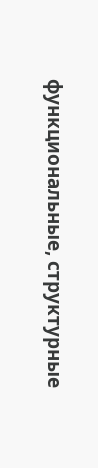функциональные, структурные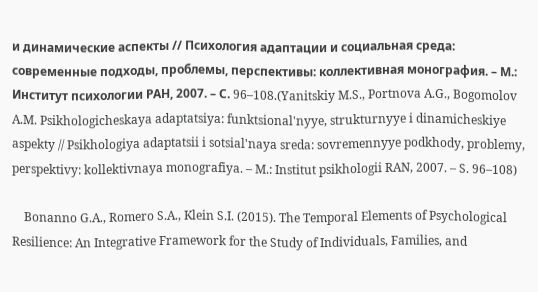и динамические аспекты // Психология адаптации и социальная среда: современные подходы, проблемы, перспективы: коллективная монография. – М.: Институт психологии РАН, 2007. – С. 96–108.(Yanitskiy M.S., Portnova A.G., Bogomolov A.M. Psikhologicheskaya adaptatsiya: funktsional'nyye, strukturnyye i dinamicheskiye aspekty // Psikhologiya adaptatsii i sotsial'naya sreda: sovremennyye podkhody, problemy, perspektivy: kollektivnaya monografiya. – M.: Institut psikhologii RAN, 2007. – S. 96–108)

    Bonanno G.A., Romero S.A., Klein S.I. (2015). The Temporal Elements of Psychological Resilience: An Integrative Framework for the Study of Individuals, Families, and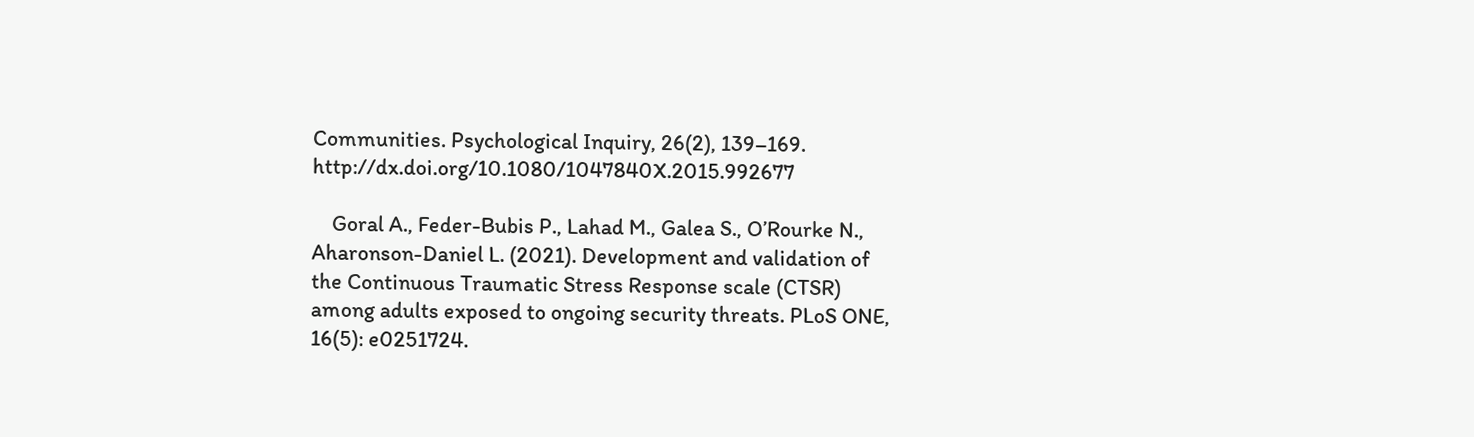Communities. Psychological Inquiry, 26(2), 139–169. http://dx.doi.org/10.1080/1047840X.2015.992677

    Goral A., Feder-Bubis P., Lahad M., Galea S., O’Rourke N., Aharonson-Daniel L. (2021). Development and validation of the Continuous Traumatic Stress Response scale (CTSR) among adults exposed to ongoing security threats. PLoS ONE, 16(5): e0251724.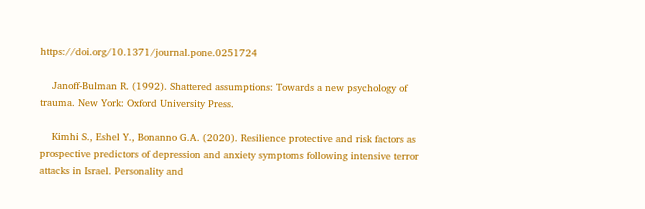https://doi.org/10.1371/journal.pone.0251724

    Janoff-Bulman R. (1992). Shattered assumptions: Towards a new psychology of trauma. New York: Oxford University Press.

    Kimhi S., Eshel Y., Bonanno G.A. (2020). Resilience protective and risk factors as prospective predictors of depression and anxiety symptoms following intensive terror attacks in Israel. Personality and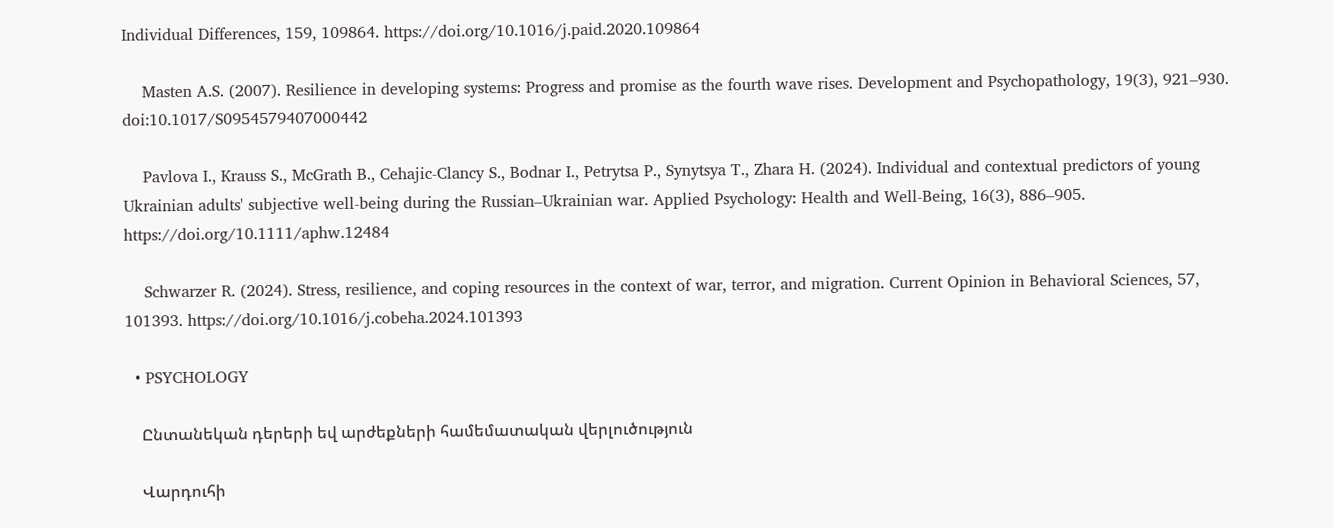Individual Differences, 159, 109864. https://doi.org/10.1016/j.paid.2020.109864

    Masten A.S. (2007). Resilience in developing systems: Progress and promise as the fourth wave rises. Development and Psychopathology, 19(3), 921–930. doi:10.1017/S0954579407000442

    Pavlova I., Krauss S., McGrath B., Cehajic-Clancy S., Bodnar I., Petrytsa P., Synytsya T., Zhara H. (2024). Individual and contextual predictors of young Ukrainian adults' subjective well-being during the Russian–Ukrainian war. Applied Psychology: Health and Well-Being, 16(3), 886–905. https://doi.org/10.1111/aphw.12484

    Schwarzer R. (2024). Stress, resilience, and coping resources in the context of war, terror, and migration. Current Opinion in Behavioral Sciences, 57, 101393. https://doi.org/10.1016/j.cobeha.2024.101393

  • PSYCHOLOGY

    Ընտանեկան դերերի եվ արժեքների համեմատական վերլուծություն

    Վարդուհի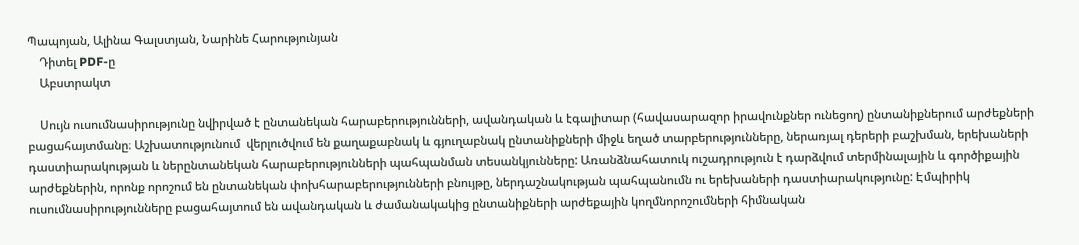Պապոյան, Ալինա Գալստյան, Նարինե Հարությունյան
    Դիտել PDF-ը
    Աբստրակտ

    Սույն ուսումնասիրությունը նվիրված է ընտանեկան հարաբերությունների, ավանդական և էգալիտար (հավասարազոր իրավունքներ ունեցող) ընտանիքներում արժեքների բացահայտմանը։ Աշխատությունում  վերլուծվում են քաղաքաբնակ և գյուղաբնակ ընտանիքների միջև եղած տարբերությունները, ներառյալ դերերի բաշխման, երեխաների դաստիարակության և ներընտանեկան հարաբերությունների պահպանման տեսանկյունները: Առանձնահատուկ ուշադրություն է դարձվում տերմինալային և գործիքային արժեքներին, որոնք որոշում են ընտանեկան փոխհարաբերությունների բնույթը, ներդաշնակության պահպանումն ու երեխաների դաստիարակությունը: Էմպիրիկ ուսումնասիրությունները բացահայտում են ավանդական և ժամանակակից ընտանիքների արժեքային կողմնորոշումների հիմնական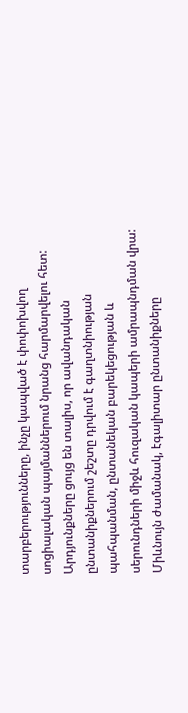տարբերությունները, ինչը կապված է փոփոխվող սոցիալական պայմաններում նրանց հարմարվելու հետ: Արդյունքները ցույց են տալիս, որ ավանդական ընտանիքներում շեշտը դրվում է գաղտնիության պահպանման, ընտանեկան բարեկեցության և սերունդների միջև հուզական կապերի ամրապնդման վրա: Միևնույն ժամանակ, էգալիտար ընտանիքները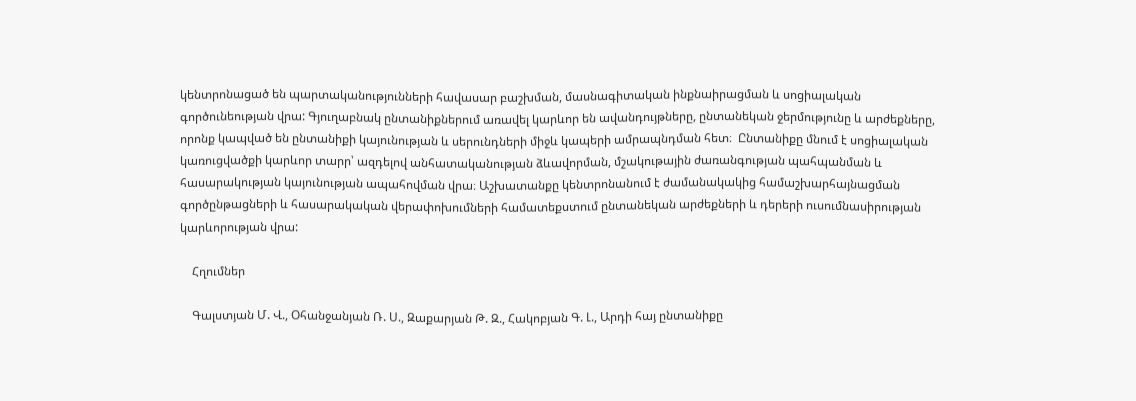կենտրոնացած են պարտականությունների հավասար բաշխման, մասնագիտական ինքնաիրացման և սոցիալական գործունեության վրա: Գյուղաբնակ ընտանիքներում առավել կարևոր են ավանդույթները, ընտանեկան ջերմությունը և արժեքները, որոնք կապված են ընտանիքի կայունության և սերունդների միջև կապերի ամրապնդման հետ։  Ընտանիքը մնում է սոցիալական կառուցվածքի կարևոր տարր՝ ազդելով անհատականության ձևավորման, մշակութային ժառանգության պահպանման և հասարակության կայունության ապահովման վրա։ Աշխատանքը կենտրոնանում է ժամանակակից համաշխարհայնացման գործընթացների և հասարակական վերափոխումների համատեքստում ընտանեկան արժեքների և դերերի ուսումնասիրության կարևորության վրա:

    Հղումներ

    Գալստյան Մ. Վ., Օհանջանյան Ռ. Ս., Զաքարյան Թ. Զ., Հակոբյան Գ. Լ., Արդի հայ ընտանիքը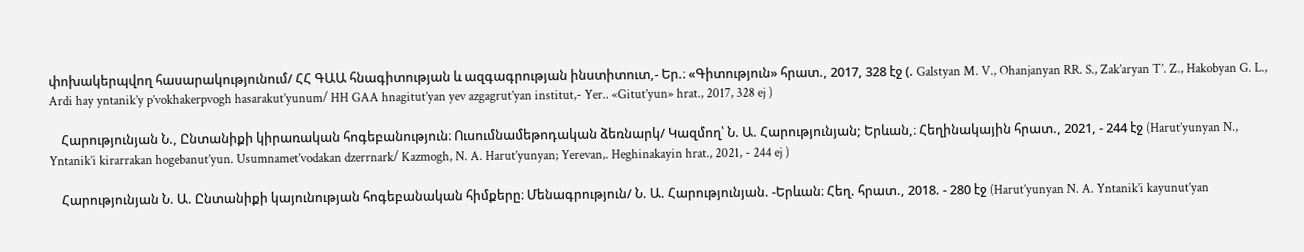փոխակերպվող հասարակությունում/ ՀՀ ԳԱԱ հնագիտության և ազգագրության ինստիտուտ,- Եր.։ «Գիտություն» հրատ., 2017, 328 էջ (. Galstyan M. V., Ohanjanyan RR. S., Zak’aryan T’. Z., Hakobyan G. L., Ardi hay yntanik’y p’vokhakerpvogh hasarakut’yunum/ HH GAA hnagitut’yan yev azgagrut’yan institut,- Yer.. «Gitut’yun» hrat., 2017, 328 ej )

    Հարությունյան Ն., Ընտանիքի կիրառական հոգեբանություն։ Ուսումնամեթոդական ձեռնարկ/ Կազմող՝ Ն. Ա. Հարությունյան; Երևան,։ Հեղինակային հրատ., 2021, - 244 էջ (Harut’yunyan N., Yntanik’i kirarrakan hogebanut’yun. Usumnamet’vodakan dzerrnark/ Kazmogh, N. A. Harut’yunyan; Yerevan,. Heghinakayin hrat., 2021, - 244 ej )

    Հարությունյան Ն. Ա. Ընտանիքի կայունության հոգեբանական հիմքերը։ Մենագրություն/ Ն. Ա. Հարությունյան. -Երևան։ Հեղ. հրատ., 2018. - 280 էջ (Harut’yunyan N. A. Yntanik’i kayunut’yan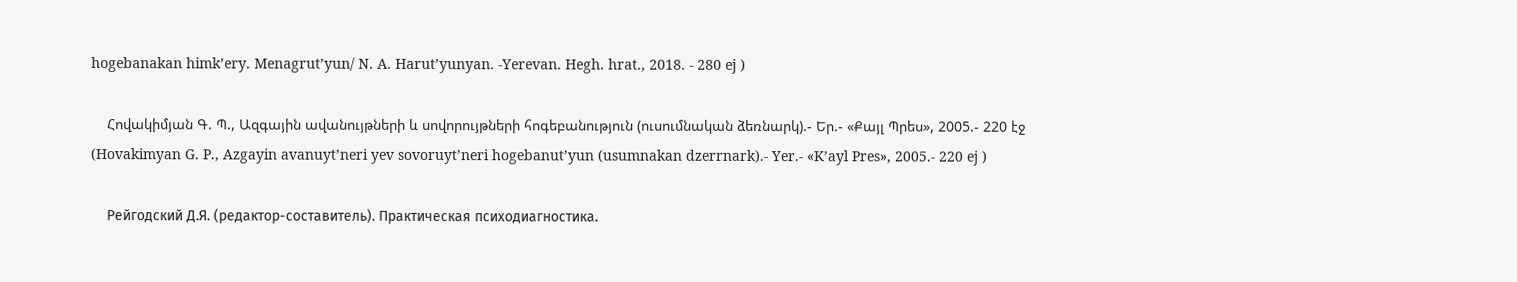hogebanakan himk’ery. Menagrut’yun/ N. A. Harut’yunyan. -Yerevan. Hegh. hrat., 2018. - 280 ej )

    Հովակիմյան Գ. Պ., Ազգային ավանույթների և սովորույթների հոգեբանություն (ուսումնական ձեռնարկ).- Եր.- «Քայլ Պրես», 2005.- 220 էջ (Hovakimyan G. P., Azgayin avanuyt’neri yev sovoruyt’neri hogebanut’yun (usumnakan dzerrnark).- Yer.- «K’ayl Pres», 2005.- 220 ej )

    Рейгодский Д.Я. (редактор-составитель). Практическая психодиагностика.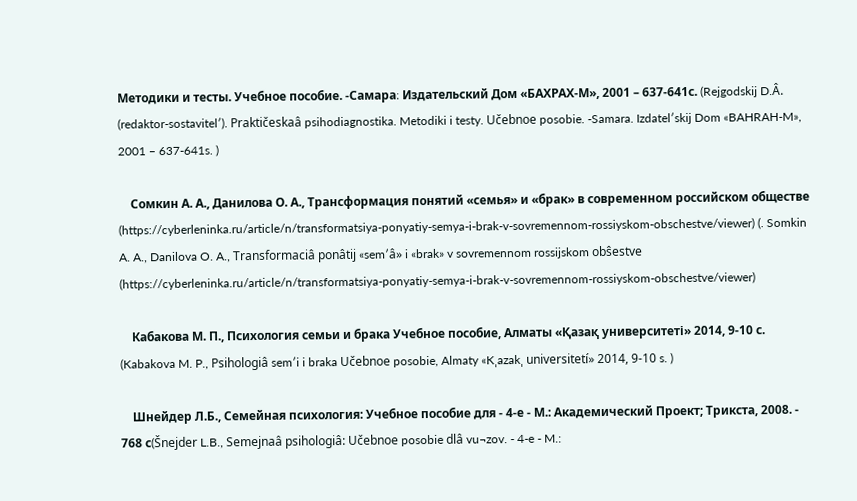Методики и тесты. Учебное пособие. -Самара։ Издательский Дом «БАХРАХ-М», 2001 – 637-641с. (Rejgodskij D.Â. (redaktor-sostavitelʹ). Praktičeskaâ psihodiagnostika. Metodiki i testy. Učebnoe posobie. -Samara. Izdatelʹskij Dom «BAHRAH-M», 2001 – 637-641s. )

    Сомкин А. А., Данилова О. А., Трансформация понятий «семья» и «брак» в современном российском обществе (https://cyberleninka.ru/article/n/transformatsiya-ponyatiy-semya-i-brak-v-sovremennom-rossiyskom-obschestve/viewer) (. Somkin A. A., Danilova O. A., Transformaciâ ponâtij «semʹâ» i «brak» v sovremennom rossijskom obŝestve (https://cyberleninka.ru/article/n/transformatsiya-ponyatiy-semya-i-brak-v-sovremennom-rossiyskom-obschestve/viewer)

    Кабакова М. П., Психология семьи и брака Учебное пособие, Алматы «Қазақ университеті» 2014, 9-10 с. (Kabakova M. P., Psihologiâ semʹi i braka Učebnoe posobie, Almaty «Kˌazakˌ universitetí» 2014, 9-10 s. )

    Шнейдер Л.Б., Семейная психология: Учебное пособие для - 4-е - М.: Академический Проект; Трикста, 2008. - 768 с(Šnejder L.B., Semejnaâ psihologiâ: Učebnoe posobie dlâ vu¬zov. - 4-e - M.: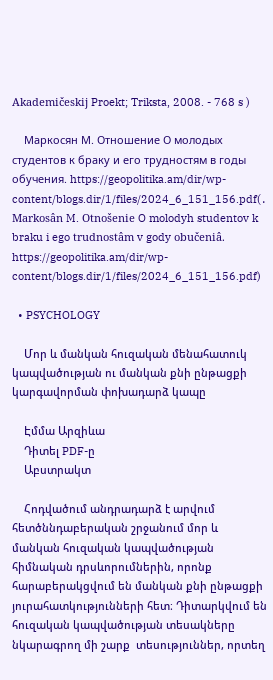Akademičeskij Proekt; Triksta, 2008. - 768 s )

    Маркосян М. Отношение О молодых студентов к браку и его трудностям в годы обучения. https://geopolitika.am/dir/wp-content/blogs.dir/1/files/2024_6_151_156.pdf(․ Markosân M. Otnošenie O molodyh studentov k braku i ego trudnostâm v gody obučeniâ. https://geopolitika.am/dir/wp-content/blogs.dir/1/files/2024_6_151_156.pdf)

  • PSYCHOLOGY

    Մոր և մանկան հուզական մենահատուկ կապվածության ու մանկան քնի ընթացքի կարգավորման փոխադարձ կապը

    Էմմա Արզիևա
    Դիտել PDF-ը
    Աբստրակտ

    Հոդվածում անդրադարձ է արվում հետծննդաբերական շրջանում մոր և մանկան հուզական կապվածության հիմնական դրսևորումներին, որոնք հարաբերակցվում են մանկան քնի ընթացքի յուրահատկությունների հետ։ Դիտարկվում են հուզական կապվածության տեսակները նկարագրող մի շարք  տեսություններ, որտեղ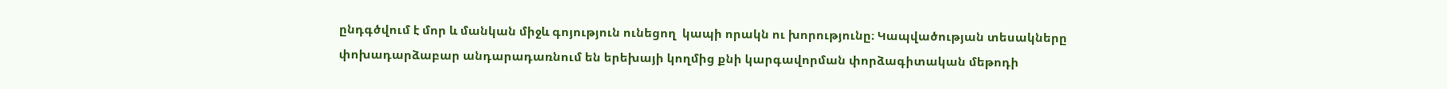ընդգծվում է մոր և մանկան միջև գոյություն ունեցող  կապի որակն ու խորությունը։ Կապվածության տեսակները փոխադարձաբար անդարադառնում են երեխայի կողմից քնի կարգավորման փորձագիտական մեթոդի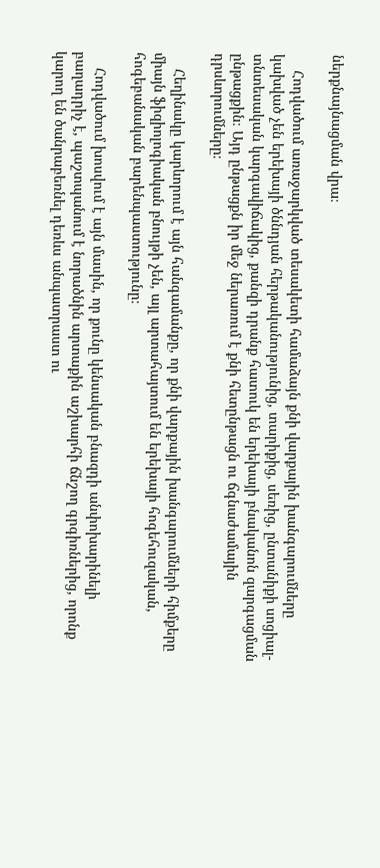ներքնայնացման վրա։

    Հոդվածում առաջարկված տեսակետի համաձայն քնի վարքային խանգարումները կախված չեն երեխայի ծննդյան հերթականությունից, տարիքից, սեռից, ընտանիքի սոցիալ-տնտեսական կարգավիճակից, քանզի դրանք հատուկ են երեխայի բնականոն զարգացման ընթացքին։ Այդ ընթացքն իր մեջ ներառում է քնի հետընթացն ու ճգնաժամային դրսևորումները։

    Հեղինակը կարևորում է այն հանգամանքը, որ քնի վարքային խանգարումների հիմքերը միայն ֆիզիոլոգիական բնույթի չեն, այլ արտահայտում են երեխայի հոգեհուզական, հոգեբանական բարենպաստությունը։

    Հոդվածում խոսվում է այն մասին, որ քունը կենսական բնազդի անփոխարինելի բաղադրիչ է, պաշտպանում է նորածնին արտաքին աշխարհի ճնշող գրգիռներից, որոնք կարող են ծանրաբեռնել դեռևս անպատրաստ ու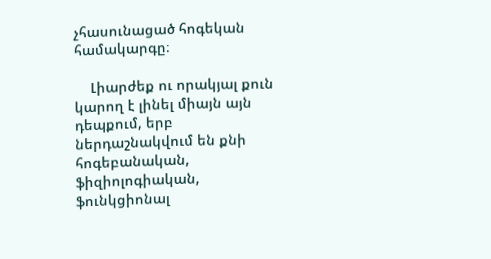չհասունացած հոգեկան համակարգը։

    Լիարժեք ու որակյալ քուն կարող է լինել միայն այն դեպքում, երբ ներդաշնակվում են քնի հոգեբանական, ֆիզիոլոգիական, ֆունկցիոնալ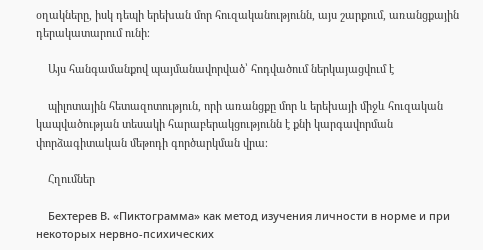օղակները, իսկ դեպի երեխան մոր հուզականությունն, այս շարքում, առանցքային դերակատարում ունի։

    Այս հանգամանքով պայմանավորված՝ հոդվածում ներկայացվում է

    պիլոտային հետազոտություն, որի առանցքը մոր և երեխայի միջև հուզական կապվածության տեսակի հարաբերակցությունն է քնի կարգավորման փորձագիտական մեթոդի գործարկման վրա։

    Հղումներ

    Бехтерев В. «Пиктограмма» как метод изучения личности в норме и при некоторых нервно-психических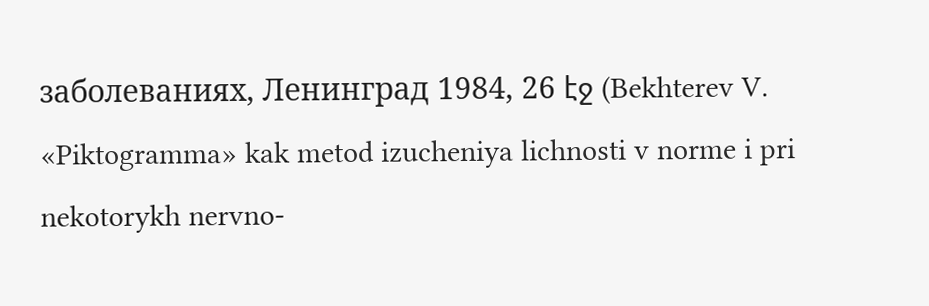заболеваниях, Ленинград 1984, 26 էջ (Bekhterev V. «Piktogramma» kak metod izucheniya lichnosti v norme i pri nekotorykh nervno-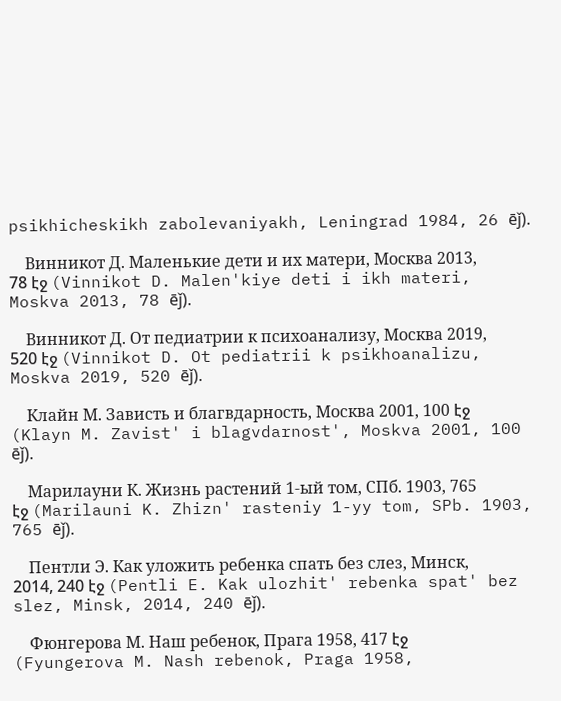psikhicheskikh zabolevaniyakh, Leningrad 1984, 26 ēǰ).

    Винникот Д. Маленькие дети и их матери, Москва 2013, 78 էջ (Vinnikot D. Malen'kiye deti i ikh materi, Moskva 2013, 78 ēǰ).

    Винникот Д. От педиатрии к психоанализу, Москва 2019, 520 էջ (Vinnikot D. Ot pediatrii k psikhoanalizu, Moskva 2019, 520 ēǰ).

    Клайн М. Зависть и благвдарность, Москва 2001, 100 էջ (Klayn M. Zavist' i blagvdarnost', Moskva 2001, 100 ēǰ).

    Марилауни К. Жизнь растений 1-ый том, СПб. 1903, 765 էջ (Marilauni K. Zhizn' rasteniy 1-yy tom, SPb. 1903, 765 ēǰ).

    Пентли Э. Как уложить ребенка спать без слез, Минск, 2014, 240 էջ (Pentli E. Kak ulozhit' rebenka spat' bez slez, Minsk, 2014, 240 ēǰ).

    Фюнгерова М. Наш ребенок, Прага 1958, 417 էջ (Fyungerova M. Nash rebenok, Praga 1958,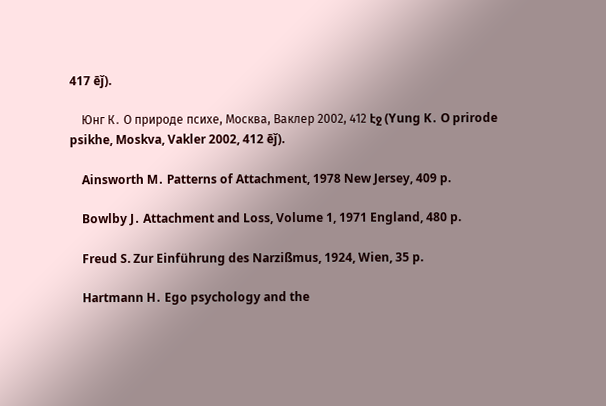417 ēǰ).

    Юнг К․ О природе психе, Москва, Ваклер 2002, 412 էջ (Yung K․ O prirode psikhe, Moskva, Vakler 2002, 412 ēǰ).

    Ainsworth M․ Patterns of Attachment, 1978 New Jersey, 409 p.

    Bowlby J․ Attachment and Loss, Volume 1, 1971 England, 480 p.

    Freud S. Zur Einführung des Narzißmus, 1924, Wien, 35 p.

    Hartmann H․ Ego psychology and the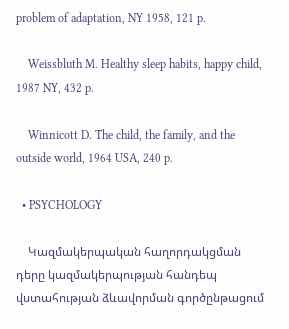problem of adaptation, NY 1958, 121 p.

    Weissbluth M․ Healthy sleep habits, happy child, 1987 NY, 432 p.

    Winnicott D․ The child, the family, and the outside world, 1964 USA, 240 p.

  • PSYCHOLOGY

    Կազմակերպական հաղորդակցման դերը կազմակերպության հանդեպ վստահության ձևավորման գործընթացում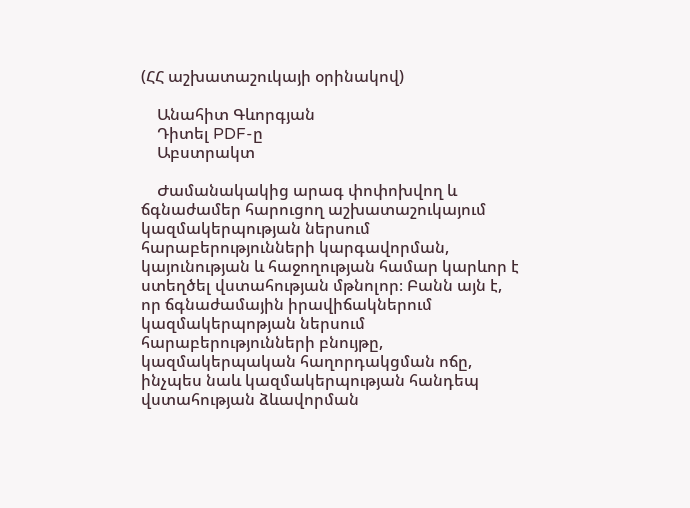(ՀՀ աշխատաշուկայի օրինակով)

    Անահիտ Գևորգյան
    Դիտել PDF-ը
    Աբստրակտ

    Ժամանակակից արագ փոփոխվող և ճգնաժամեր հարուցող աշխատաշուկայում կազմակերպության ներսում հարաբերությունների կարգավորման, կայունության և հաջողության համար կարևոր է ստեղծել վստահության մթնոլոր։ Բանն այն է, որ ճգնաժամային իրավիճակներում կազմակերպոթյան ներսում հարաբերությունների բնույթը, կազմակերպական հաղորդակցման ոճը, ինչպես նաև կազմակերպության հանդեպ վստահության ձևավորման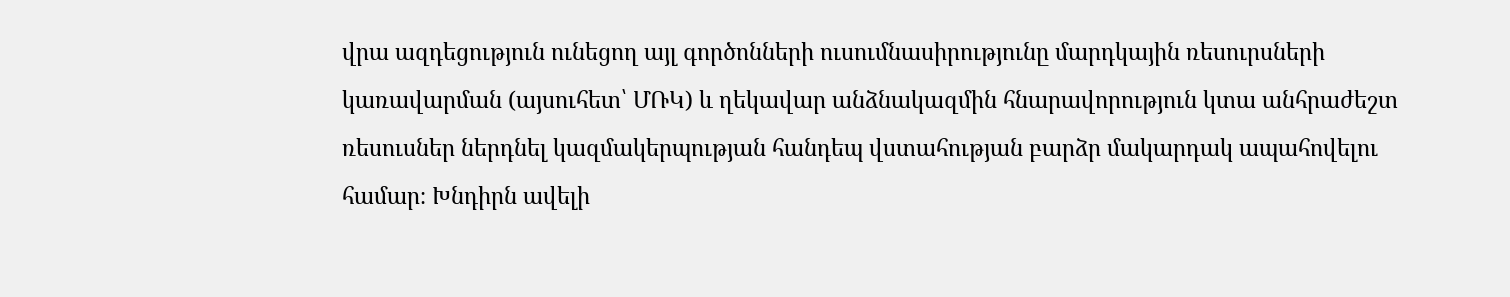վրա ազդեցություն ունեցող այլ գործոնների ուսումնասիրությունը մարդկային ռեսուրսների կառավարման (այսուհետ՝ ՄՌԿ) և ղեկավար անձնակազմին հնարավորություն կտա անհրաժեշտ ռեսուսներ ներդնել կազմակերպության հանդեպ վստահության բարձր մակարդակ ապահովելու համար։ Խնդիրն ավելի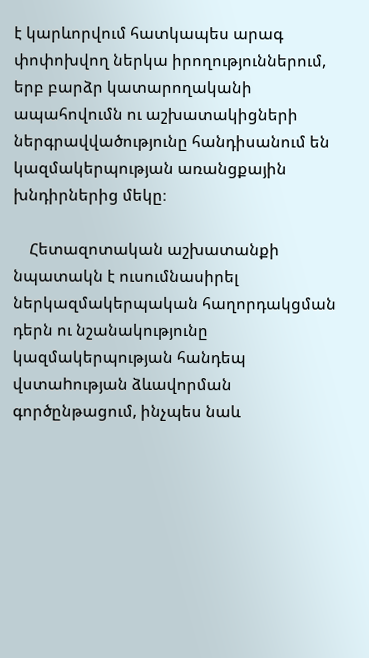է կարևորվում հատկապես արագ փոփոխվող ներկա իրողություններում, երբ բարձր կատարողականի ապահովումն ու աշխատակիցների ներգրավվածությունը հանդիսանում են կազմակերպության առանցքային խնդիրներից մեկը։

    Հետազոտական աշխատանքի նպատակն է ուսումնասիրել ներկազմակերպական հաղորդակցման դերն ու նշանակությունը կազմակերպության հանդեպ վստաhության ձևավորման գործընթացում, ինչպես նաև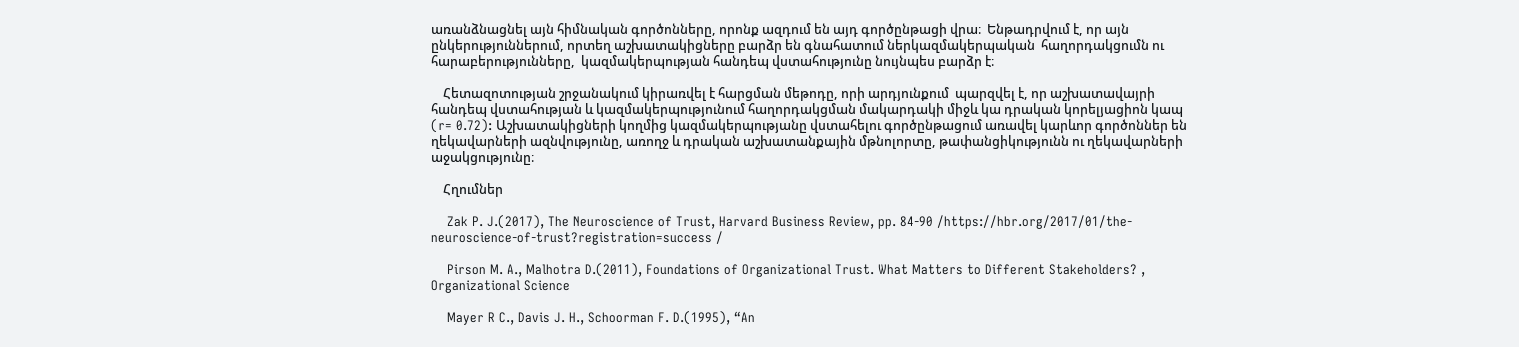առանձնացնել այն հիմնական գործոնները, որոնք ազդում են այդ գործընթացի վրա։  Ենթադրվում է, որ այն ընկերություններում, որտեղ աշխատակիցները բարձր են գնահատում ներկազմակերպական  հաղորդակցումն ու հարաբերությունները,  կազմակերպության հանդեպ վստահությունը նույնպես բարձր է։

    Հետազոտության շրջանակում կիրառվել է հարցման մեթոդը, որի արդյունքում  պարզվել է, որ աշխատավայրի հանդեպ վստահության և կազմակերպությունում հաղորդակցման մակարդակի միջև կա դրական կորելյացիոն կապ (r= 0.72): Աշխատակիցների կողմից կազմակերպությանը վստահելու գործընթացում առավել կարևոր գործոններ են  ղեկավարների ազնվությունը, առողջ և դրական աշխատանքային մթնոլորտը, թափանցիկությունն ու ղեկավարների աջակցությունը։

    Հղումներ

    Zak P. J.(2017), The Neuroscience of Trust, Harvard Business Review, pp. 84-90 /https://hbr.org/2017/01/the-neuroscience-of-trust?registration=success /

    Pirson M. A., Malhotra D.(2011), Foundations of Organizational Trust. What Matters to Different Stakeholders? , Organizational Science

    Mayer R C., Davis J. H., Schoorman F. D.(1995), “An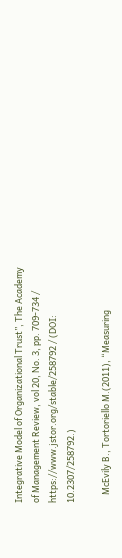Integrative Model of Organizational Trust”, The Academy of Management Review, vol 20, No. 3, pp. 709-734 / https://www.jstor.org/stable/258792 / (DOI: 10.2307/258792.)

    McEvily B., Tortoriello M.(2011), “Measuring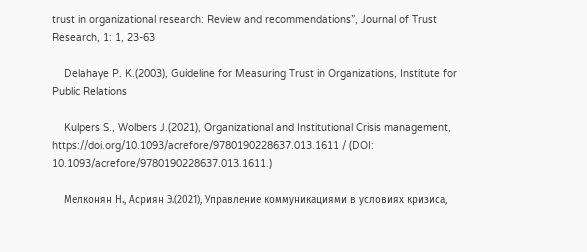trust in organizational research: Review and recommendations”, Journal of Trust Research, 1: 1, 23-63

    Delahaye P. K.(2003), Guideline for Measuring Trust in Organizations, Institute for Public Relations

    Kulpers S., Wolbers J.(2021), Organizational and Institutional Crisis management, https://doi.org/10.1093/acrefore/9780190228637.013.1611 / (DOI: 10.1093/acrefore/9780190228637.013.1611.)

    Мелконян Н., Асриян Э.(2021), Управление коммуникациями в условиях кризиса,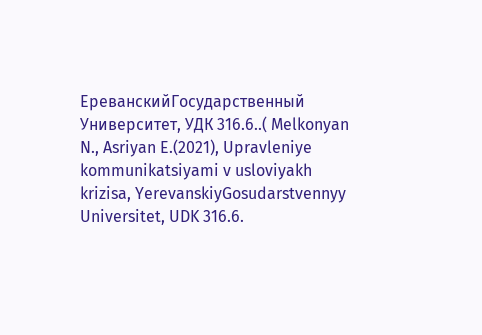ЕреванскийГосударственный Университет, УДК 316.6..( Melkonyan N., Asriyan E.(2021), Upravleniye kommunikatsiyami v usloviyakh krizisa, YerevanskiyGosudarstvennyy Universitet, UDK 316.6.